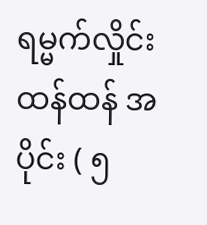ရမ္မက်လှိုင်းထန်ထန် အပိုင်း ( ၅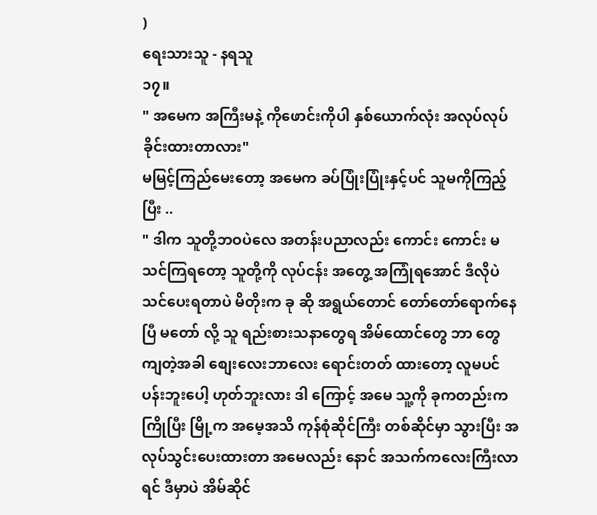)
ရေးသားသူ - နရသူ
၁၇။
" အမေက အကြီးမနဲ့ ကိုဖောင်းကိုပါ နှစ်ယောက်လုံး အလုပ်လုပ်ခိုင်းထားတာလား"
မမြင့်ကြည်မေးတော့ အမေက ခပ်ပြုံးပြုံးနှင့်ပင် သူမကိုကြည့်ပြီး ..
" ဒါက သူတို့ဘဝပဲလေ အတန်းပညာလည်း ကောင်း ကောင်း မသင်ကြရတော့ သူတို့ကို လုပ်ငန်း အတွေ့ အကြုံရအောင် ဒီလိုပဲ သင်ပေးရတာပဲ မိတိုးက ခု ဆို အရွယ်တောင် တော်တော်ရောက်နေပြီ မတော် လို့ သူ ရည်းစားသနာတွေရ အိမ်ထောင်တွေ ဘာ တွေ ကျတဲ့အခါ စျေးလေးဘာလေး ရောင်းတတ် ထားတော့ လူမပင်ပန်းဘူးပေါ့ ဟုတ်ဘူးလား ဒါ ကြောင့် အမေ သူ့ကို ခုကတည်းက ကြိုပြီး မြို့က အမေ့အသိ ကုန်စုံဆိုင်ကြီး တစ်ဆိုင်မှာ သွားပြီး အလုပ်သွင်းပေးထားတာ အမေလည်း နောင် အသက်ကလေးကြီးလာရင် ဒီမှာပဲ အိမ်ဆိုင်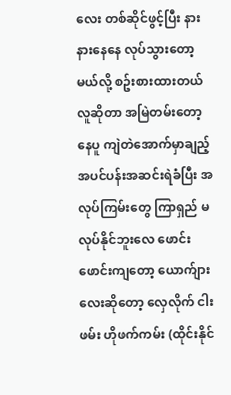လေး တစ်ဆိုင်ဖွင့်ပြီး နားနားနေနေ လုပ်သွားတော့မယ်လို့ စဥ်းစားထားတယ် လူဆိုတာ အမြဲတမ်းတော့ နေပူ ကျဲတဲအောက်မှာချည့် အပင်ပန်းအဆင်းရဲခံပြီး အလုပ်ကြမ်းတွေ ကြာရှည် မလုပ်နိုင်ဘူးလေ ဖောင်းဖောင်းကျတော့ ယောက်ျားလေးဆိုတော့ လှေလိုက် ငါးဖမ်း ဟိုဖက်ကမ်း (ထိုင်းနိုင်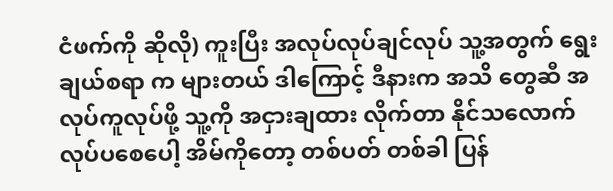ငံဖက်ကို ဆိုလို) ကူးပြီး အလုပ်လုပ်ချင်လုပ် သူ့အတွက် ရွေးချယ်စရာ က များတယ် ဒါကြောင့် ဒီနားက အသိ တွေဆီ အလုပ်ကူလုပ်ဖို့ သူ့ကို အငှားချထား လိုက်တာ နိုင်သလောက်လုပ်ပစေပေါ့ အိမ်ကိုတော့ တစ်ပတ် တစ်ခါ ပြန်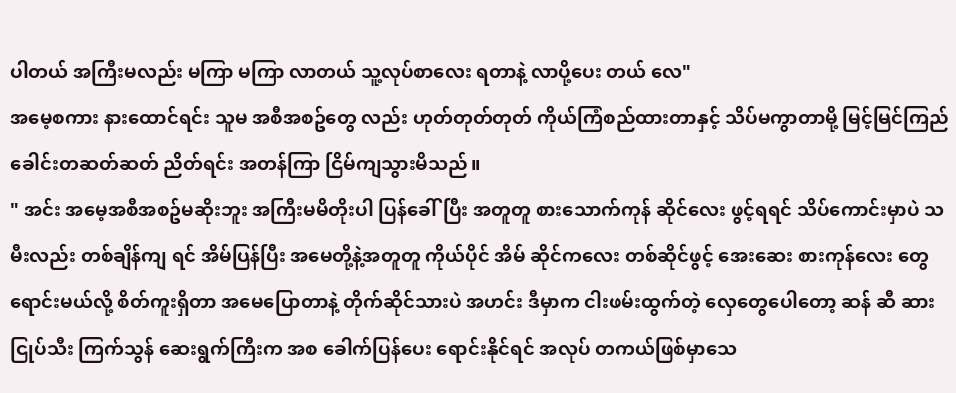ပါတယ် အကြီးမလည်း မကြာ မကြာ လာတယ် သူ့လုပ်စာလေး ရတာနဲ့ လာပို့ပေး တယ် လေ"
အမေ့စကား နားထောင်ရင်း သူမ အစီအစဥ်တွေ လည်း ဟုတ်တုတ်တုတ် ကိုယ်ကြံစည်ထားတာနှင့် သိပ်မကွာတာမို့ မြင့်မြင်ကြည် ခေါင်းတဆတ်ဆတ် ညိတ်ရင်း အတန်ကြာ ငြိမ်ကျသွားမိသည်။
" အင်း အမေ့အစီအစဥ်မဆိုးဘူး အကြီးမမိတိုးပါ ပြန်ခေါ်ပြီး အတူတူ စားသောက်ကုန် ဆိုင်လေး ဖွင့်ရရင် သိပ်ကောင်းမှာပဲ သမီးလည်း တစ်ချိန်ကျ ရင် အိမ်ပြန်ပြီး အမေတို့နဲ့အတူတူ ကိုယ်ပိုင် အိမ် ဆိုင်ကလေး တစ်ဆိုင်ဖွင့် အေးဆေး စားကုန်လေး တွေ ရောင်းမယ်လို့ စိတ်ကူးရှိတာ အမေပြောတာနဲ့ တိုက်ဆိုင်သားပဲ အဟင်း ဒီမှာက ငါးဖမ်းထွက်တဲ့ လှေတွေပေါတော့ ဆန် ဆီ ဆား ငြုပ်သီး ကြက်သွန် ဆေးရွက်ကြီးက အစ ခေါက်ပြန်ပေး ရောင်းနိုင်ရင် အလုပ် တကယ်ဖြစ်မှာသေ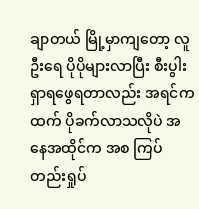ချာတယ် မြို့မှာကျတော့ လူဦးရေ ပိုပိုများလာပြီး စီးပွါးရှာရဖွေရတာလည်း အရင်ကထက် ပိုခက်လာသလိုပဲ အနေအထိုင်က အစ ကြပ်တည်းရှုပ်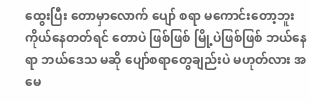ထွေးပြီး တောမှာလောက် ပျော် စရာ မကောင်းတော့ဘူး ကိုယ်နေတတ်ရင် တောပဲ ဖြစ်ဖြစ် မြို့ပဲဖြစ်ဖြစ် ဘယ်နေရာ ဘယ်ဒေသ မဆို ပျော်စရာတွေချည်းပဲ မဟုတ်လား အမေ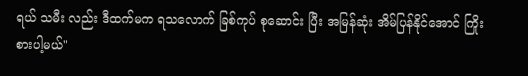ရယ် သမီး လည်း ဒီထက်မက ရသလောက် ခြစ်ကုပ် စုဆောင်း ပြီး အမြန်ဆုံး အိမ်ပြန်နိုင်အောင် ကြိုးစားပါ့မယ်"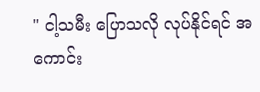" ငါ့သမီး ပြောသလို လုပ်နိုင်ရင် အကောင်း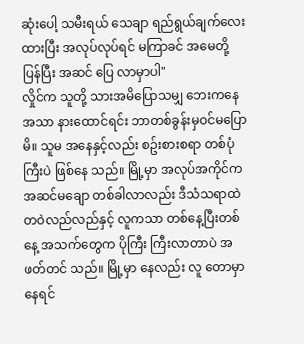ဆုံးပေါ့ သမီးရယ် သေချာ ရည်ရွယ်ချက်လေးထားပြီး အလုပ်လုပ်ရင် မကြာခင် အမေတို့ ပြန်ပြီး အဆင် ပြေ လာမှာပါ"
လှိုင်က သူတို့ သားအမိပြောသမျှ ဘေးကနေ အသာ နားထောင်ရင်း ဘာတစ်ခွန်းမှဝင်မပြောမိ။ သူမ အနေနှင့်လည်း စဥ်းစားစရာ တစ်ပုံကြီးပဲ ဖြစ်နေ သည်။ မြို့မှာ အလုပ်အကိုင်က အဆင်မချော တစ်ခါလာလည်း ဒီသံသရာထဲ တဝဲလည်လည်နှင့် လူကသာ တစ်နေ့ပြီးတစ်နေ့ အသက်တွေက ပိုကြီး ကြီးလာတာပဲ အဖတ်တင် သည်။ မြို့မှာ နေလည်း လူ တောမှာ နေရင်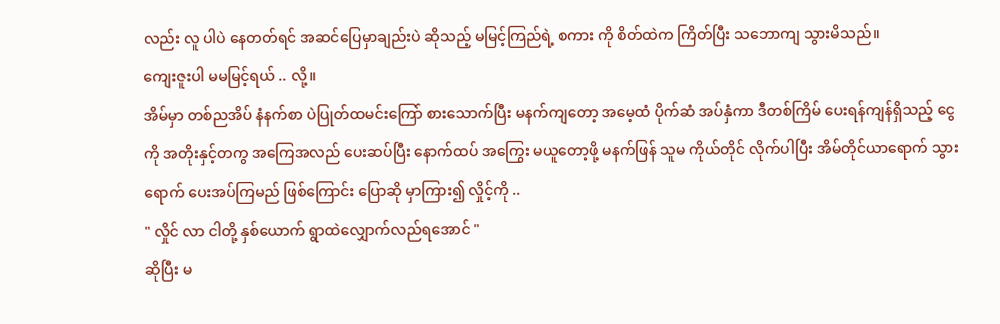လည်း လူ ပါပဲ နေတတ်ရင် အဆင်ပြေမှာချည်းပဲ ဆိုသည့် မမြင့်ကြည်ရဲ့ စကား ကို စိတ်ထဲက ကြိတ်ပြီး သဘောကျ သွားမိသည်။
ကျေးဇူးပါ မမမြင့်ရယ် .. လို့။
အိမ်မှာ တစ်ညအိပ် နံနက်စာ ပဲပြုတ်ထမင်းကြော် စားသောက်ပြီး မနက်ကျတော့ အမေ့ထံ ပိုက်ဆံ အပ်နှံကာ ဒီတစ်ကြိမ် ပေးရန်ကျန်ရှိသည့် ငွေကို အတိုးနှင့်တကွ အကြေအလည် ပေးဆပ်ပြီး နောက်ထပ် အကြွေး မယူတော့ဖို့ မနက်ဖြန် သူမ ကိုယ်တိုင် လိုက်ပါပြီး အိမ်တိုင်ယာရောက် သွားရောက် ပေးအပ်ကြမည် ဖြစ်ကြောင်း ပြောဆို မှာကြား၍ လှိုင့်ကို ..
" လှိုင် လာ ငါတို့ နှစ်ယောက် ရွာထဲလျှောက်လည်ရအောင် "
ဆိုပြီး မ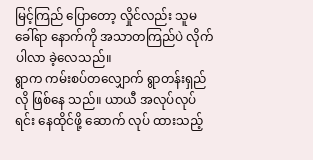မြင့်ကြည် ပြောတော့ လှိုင်လည်း သူမ ခေါ်ရာ နောက်ကို အသာတကြည်ပဲ လိုက်ပါလာ ခဲ့လေသည်။
ရွာက ကမ်းစပ်တလျှောက် ရွာတန်းရှည်လို ဖြစ်နေ သည်။ ယာယီ အလုပ်လုပ်ရင်း နေထိုင်ဖို့ ဆောက် လုပ် ထားသည့်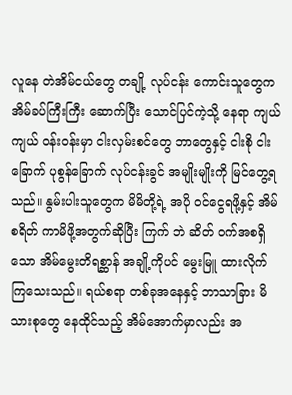လူနေ တဲအိမ်ငယ်တွေ တချို့ လုပ်ငန်း ကောင်းသူတွေက အိမ်ခပ်ကြီးကြီး ဆောက်ပြီး သောင်ပြင်ကဲ့သို့ နေရာ ကျယ်ကျယ် ဝန်းဝန်းမှာ ငါးလှမ်းစင်တွေ ဘာတွေနှင့် ငါးစို ငါးခြောက် ပုစွန်ခြောက် လုပ်ငန်းခွင် အမျိုးမျိုးကို မြင်တွေ့ရသည်။ နွမ်းပါးသူတွေက မိမိတို့ရဲ့ အပို ဝင်ငွေရဖို့နှင့် အိမ်စရိတ် ကာမိဖို့အတွက်ဆိုပြီး ကြက် ဘဲ ဆိတ် ဝက်အစရှိသော အိမ်မွေးတိရစ္ဆာန် အချို့ကိုပင် မွေးမြူ ထားလိုက်ကြသေးသည်။ ရယ်စရာ တစ်ခုအနေနှင့် ဘာသာခြား မိသားစုတွေ နေထိုင်သည့် အိမ်အောက်မှာလည်း အ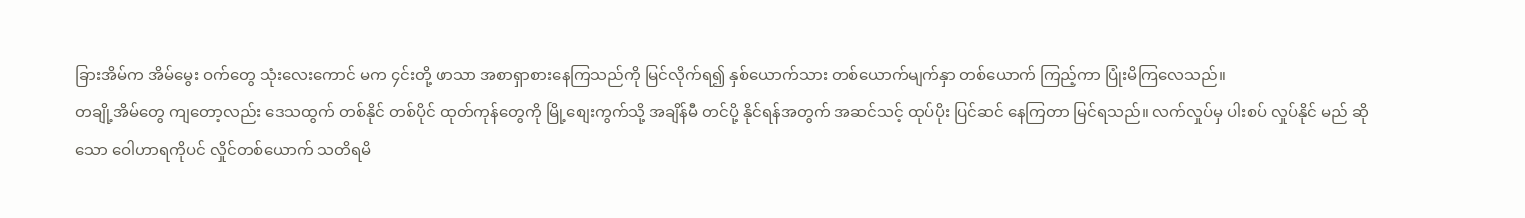ခြားအိမ်က အိမ်မွေး ဝက်တွေ သုံးလေးကောင် မက ၄င်းတို့ ဖာသာ အစာရှာစားနေကြသည်ကို မြင်လိုက်ရ၍ နှစ်ယောက်သား တစ်ယောက်မျက်နှာ တစ်ယောက် ကြည့်ကာ ပြုံးမိကြလေသည်။
တချို့အိမ်တွေ ကျတော့လည်း ဒေသထွက် တစ်နိုင် တစ်ပိုင် ထုတ်ကုန်တွေကို မြို့စျေးကွက်သို့ အချိန်မီ တင်ပို့ နိုင်ရန်အတွက် အဆင်သင့် ထုပ်ပိုး ပြင်ဆင် နေကြတာ မြင်ရသည်။ လက်လှုပ်မှ ပါးစပ် လှုပ်နိုင် မည် ဆိုသော ဝေါဟာရကိုပင် လှိုင်တစ်ယောက် သတိရမိ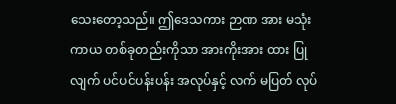သေးတော့သည်။ ဤဒေသကား ဉာဏ အား မသုံး ကာယ တစ်ခုတည်းကိုသာ အားကိုးအား ထား ပြုလျက် ပင်ပင်ပန်းပန်း အလုပ်နှင့် လက် မပြတ် လုပ်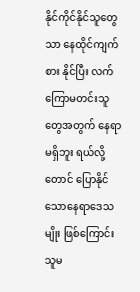နိုင်ကိုင်နိုင်သူတွေသာ နေထိုင်ကျက်စား နိုင်ပြီး လက်ကြောမတင်းသူတွေအတွက် နေရာ မရှိဘူး ရယ်လို့ တောင် ပြောနိုင်သောနေရာဒေသ မျိုး ဖြစ်ကြောင်း သူမ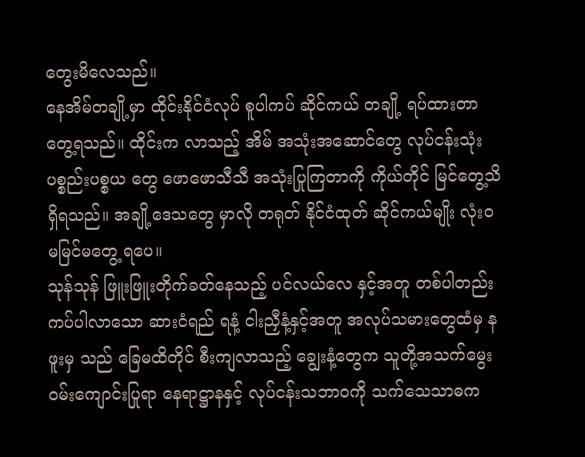တွေးမိလေသည်။
နေအိမ်တချို့မှာ ထိုင်းနိုင်ငံလုပ် စူပါကပ် ဆိုင်ကယ် တချို့ ရပ်ထားတာ တွေ့ရသည်။ ထိုင်းက လာသည့် အိမ် အသုံးအဆောင်တွေ လုပ်ငန်းသုံး ပစ္စည်းပစ္စယ တွေ ဖောဖောသီသီ အသုံးပြုကြတာကို ကိုယ်တိုင် မြင်တွေ့သိရှိရသည်။ အချို့ဒေသတွေ မှာလို တရုတ် နိုင်ငံထုတ် ဆိုင်ကယ်မျိုး လုံးဝ မမြင်မတွေ့ ရပေ။
သုန်သုန် ဖြူးဖြူးတိုက်ခတ်နေသည့် ပင်လယ်လေ နှင့်အတူ တစ်ပါတည်း ကပ်ပါလာသော ဆားငံရည် ရနံ့ ငါးညှီနံ့နှင့်အတူ အလုပ်သမားတွေထံမှ နဖူးမှ သည် ခြေမထိတိုင် စီးကျလာသည့် ချွေးနံ့တွေက သူတို့အသက်မွေးဝမ်းကျောင်းပြုရာ နေရာဋ္ဌာနနှင့် လုပ်ငန်းသဘာဝကို သက်သေသာဓက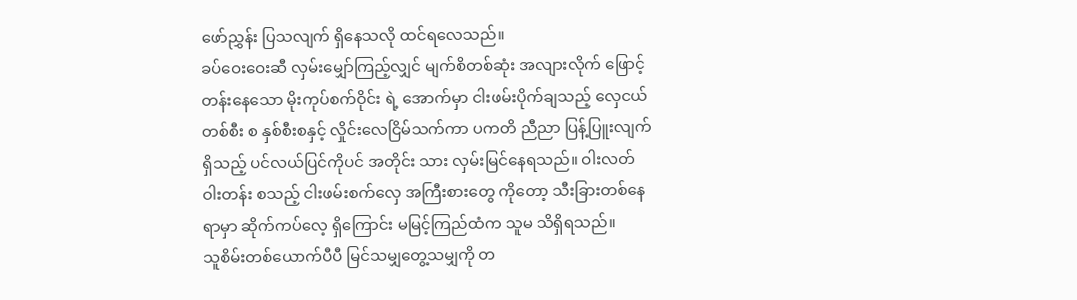ဖော်ညွှန်း ပြသလျက် ရှိနေသလို ထင်ရလေသည်။
ခပ်ဝေးဝေးဆီ လှမ်းမျှော်ကြည့်လျှင် မျက်စိတစ်ဆုံး အလျားလိုက် ဖြောင့်တန်းနေသော မိုးကုပ်စက်ဝိုင်း ရဲ့ အောက်မှာ ငါးဖမ်းပိုက်ချသည့် လှေငယ် တစ်စီး စ နှစ်စီးစနှင့် လှိုင်းလေငြိမ်သက်ကာ ပကတိ ညီညာ ပြန့်ပြူးလျက် ရှိသည့် ပင်လယ်ပြင်ကိုပင် အတိုင်း သား လှမ်းမြင်နေရသည်။ ဝါးလတ် ဝါးတန်း စသည့် ငါးဖမ်းစက်လှေ အကြီးစားတွေ ကိုတော့ သီးခြားတစ်နေရာမှာ ဆိုက်ကပ်လေ့ ရှိကြောင်း မမြင့်ကြည်ထံက သူမ သိရှိရသည်။
သူစိမ်းတစ်ယောက်ပီပီ မြင်သမျှတွေ့သမျှကို တ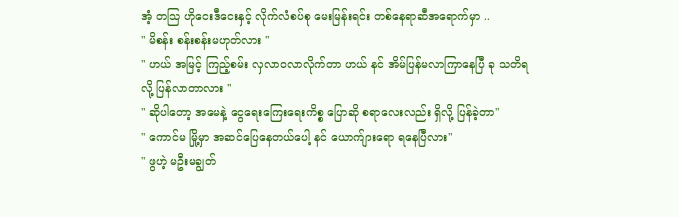အံ့ တသြ ဟိုငေးဒီငေးနှင့် လိုက်လံစပ်စု မေးမြန်းရင်း တစ်နေရာဆီအရောက်မှာ ..
" မိစန်း စန်းစန်းမဟုတ်လား "
" ဟယ် အမြင့် ကြည့်စမ်း လှလာဝလာလိုက်တာ ဟယ် နင် အိမ်ပြန်မလာကြာနေပြီ ခု သတိရလို့ ပြန်လာတာလား "
" ဆိုပါတော့ အမေနဲ့ ငွေရေးကြေးရေးကိစ္စ ပြောဆို စရာလေးလည်း ရှိလို့ ပြန်ခဲ့တာ"
" ကောင်မ မြို့မှာ အဆင်ပြေနေတယ်ပေါ့ နင် ယောက်ျားရော ရနေပြီလား"
" ဖွဟဲ့ မဦးမချွတ်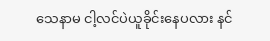သေနာမ ငါ့လင်ပဲယူခိုင်းနေပလား နင်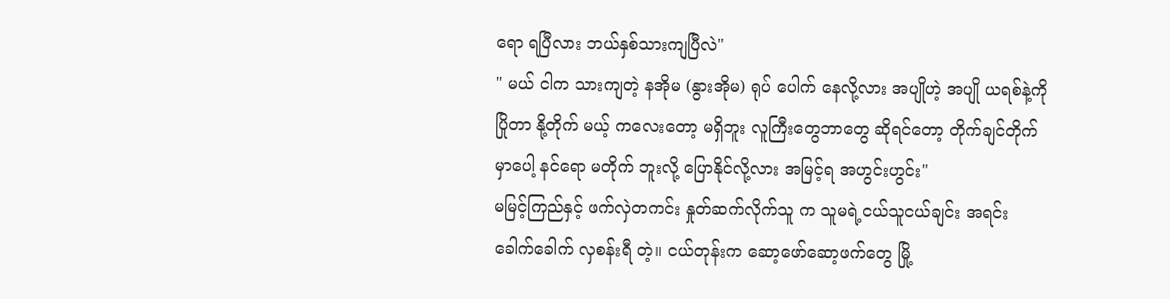ရော ရပြီလား ဘယ်နှစ်သားကျပြီလဲ"
" မယ် ငါက သားကျတဲ့ နအိုမ (နွားအိုမ) ရုပ် ပေါက် နေလို့လား အပျိုဟဲ့ အပျို ယရစ်နဲ့ကိုပြိုတာ နို့တိုက် မယ့် ကလေးတော့ မရှိဘူး လူကြီးတွေဘာတွေ ဆိုရင်တော့ တိုက်ချင်တိုက်မှာပေါ့ နင်ရော မတိုက် ဘူးလို့ ပြောနိုင်လို့လား အမြင့်ရ အဟွင်းဟွင်း"
မမြင့်ကြည်နှင့် ဖက်လှဲတကင်း နှုတ်ဆက်လိုက်သူ က သူမရဲ့ငယ်သူငယ်ချင်း အရင်းခေါက်ခေါက် လှစန်းရီ တဲ့။ ငယ်တုန်းက ဆော့ဖော်ဆော့ဖက်တွေ မြို့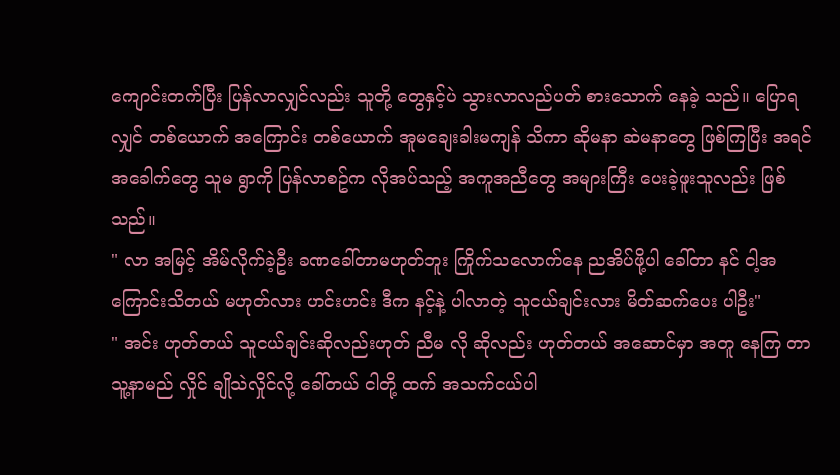ကျောင်းတက်ပြီး ပြန်လာလျှင်လည်း သူတို့ တွေနှင့်ပဲ သွားလာလည်ပတ် စားသောက် နေခဲ့ သည်။ ပြောရလျှင် တစ်ယောက် အကြောင်း တစ်ယောက် အူမချေးခါးမကျန် သိကာ ဆိုမနာ ဆဲမနာတွေ ဖြစ်ကြပြီး အရင်အခေါက်တွေ သူမ ရွာကို ပြန်လာစဥ်က လိုအပ်သည့် အကူအညီတွေ အများကြီး ပေးခဲ့ဖူးသူလည်း ဖြစ်သည်။
" လာ အမြင့် အိမ်လိုက်ခဲ့ဦး ခဏခေါ်တာမဟုတ်ဘူး ကြိုက်သလောက်နေ ညအိပ်ဖို့ပါ ခေါ်တာ နင် ငါ့အကြောင်းသိတယ် မဟုတ်လား ဟင်းဟင်း ဒီက နင့်နဲ့ ပါလာတဲ့ သူငယ်ချင်းလား မိတ်ဆက်ပေး ပါဦး"
" အင်း ဟုတ်တယ် သူငယ်ချင်းဆိုလည်းဟုတ် ညီမ လို ဆိုလည်း ဟုတ်တယ် အဆောင်မှာ အတူ နေကြ တာ သူ့နာမည် လှိုင် ချိုသဲလှိုင်လို့ ခေါ်တယ် ငါတို့ ထက် အသက်ငယ်ပါ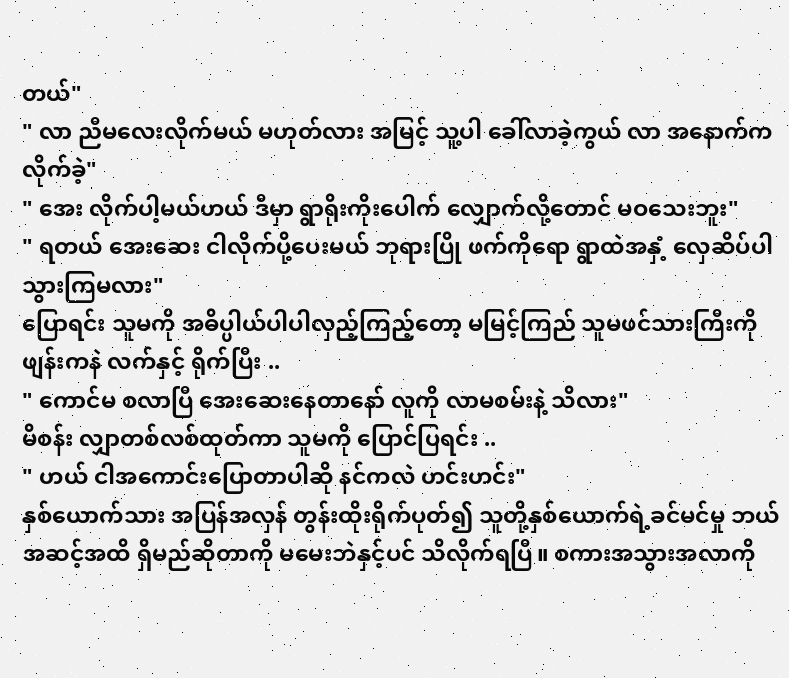တယ်"
" လာ ညီမလေးလိုက်မယ် မဟုတ်လား အမြင့် သူ့ပါ ခေါ်လာခဲ့ကွယ် လာ အနောက်ကလိုက်ခဲ့"
" အေး လိုက်ပါ့မယ်ဟယ် ဒီမှာ ရွာရိုးကိုးပေါက် လျှောက်လို့တောင် မဝသေးဘူး"
" ရတယ် အေးဆေး ငါလိုက်ပို့ပေးမယ် ဘုရားပြို ဖက်ကိုရော ရွာထဲအနှံ့ လှေဆိပ်ပါသွားကြမလား"
ပြောရင်း သူမကို အဓိပ္ပါယ်ပါပါလှည့်ကြည့်တော့ မမြင့်ကြည် သူမဖင်သားကြီးကို ဖျန်းကနဲ လက်နှင့် ရိုက်ပြီး ..
" ကောင်မ စလာပြီ အေးဆေးနေတာနော် လူကို လာမစမ်းနဲ့ သိလား"
မိစန်း လျှာတစ်လစ်ထုတ်ကာ သူမကို ပြောင်ပြရင်း ..
" ဟယ် ငါအကောင်းပြောတာပါဆို နင်ကလဲ ဟင်းဟင်း"
နှစ်ယောက်သား အပြန်အလှန် တွန်းထိုးရိုက်ပုတ်၍ သူတို့နှစ်ယောက်ရဲ့ခင်မင်မှု ဘယ်အဆင့်အထိ ရှိမည်ဆိုတာကို မမေးဘဲနှင့်ပင် သိလိုက်ရပြီ။ စကားအသွားအလာကို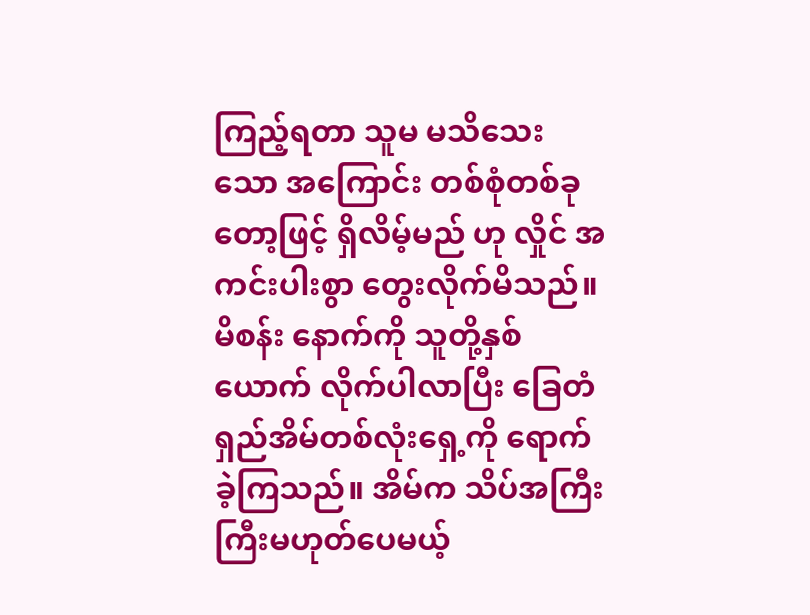ကြည့်ရတာ သူမ မသိသေး သော အကြောင်း တစ်စုံတစ်ခုတော့ဖြင့် ရှိလိမ့်မည် ဟု လှိုင် အကင်းပါးစွာ တွေးလိုက်မိသည်။
မိစန်း နောက်ကို သူတို့နှစ်ယောက် လိုက်ပါလာပြီး ခြေတံရှည်အိမ်တစ်လုံးရှေ့ကို ရောက်ခဲ့ကြသည်။ အိမ်က သိပ်အကြီးကြီးမဟုတ်ပေမယ့်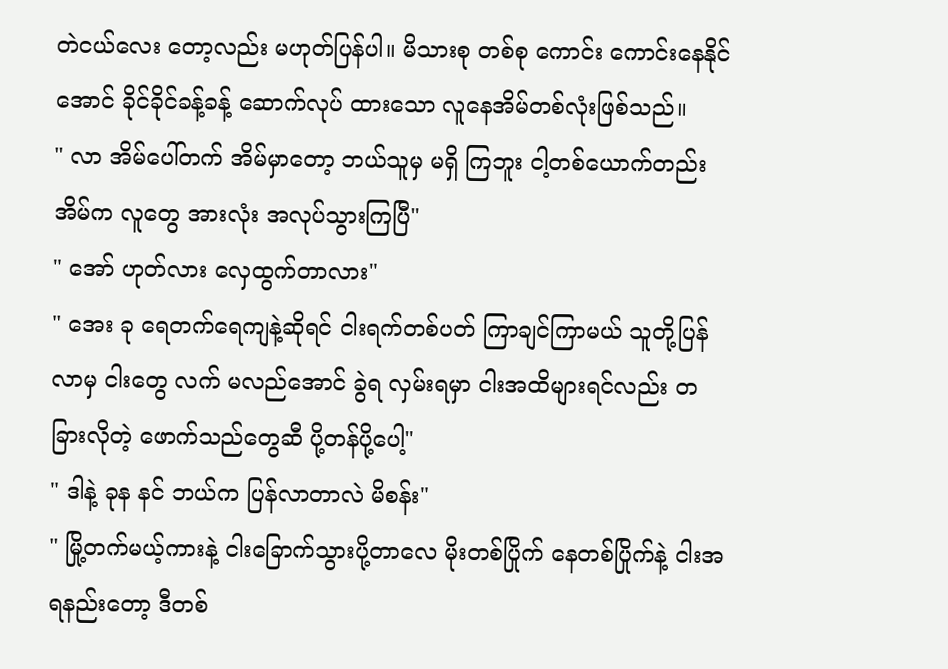တဲငယ်လေး တော့လည်း မဟုတ်ပြန်ပါ။ မိသားစု တစ်စု ကောင်း ကောင်းနေနိုင်အောင် ခိုင်ခိုင်ခန့်ခန့် ဆောက်လုပ် ထားသော လူနေအိမ်တစ်လုံးဖြစ်သည်။
" လာ အိမ်ပေါ်တက် အိမ်မှာတော့ ဘယ်သူမှ မရှိ ကြဘူး ငါ့တစ်ယောက်တည်း အိမ်က လူတွေ အားလုံး အလုပ်သွားကြပြီ"
" အော် ဟုတ်လား လှေထွက်တာလား"
" အေး ခု ရေတက်ရေကျနဲ့ဆိုရင် ငါးရက်တစ်ပတ် ကြာချင်ကြာမယ် သူတို့ပြန်လာမှ ငါးတွေ လက် မလည်အောင် ခွဲရ လှမ်းရမှာ ငါးအထိများရင်လည်း တခြားလိုတဲ့ ဖောက်သည်တွေဆီ ပို့တန်ပို့ပေါ့"
" ဒါနဲ့ ခုန နင် ဘယ်က ပြန်လာတာလဲ မိစန်း"
" မြို့တက်မယ့်ကားနဲ့ ငါးခြောက်သွားပို့တာလေ မိုးတစ်ပြိုက် နေတစ်ပြိုက်နဲ့ ငါးအရနည်းတော့ ဒီတစ်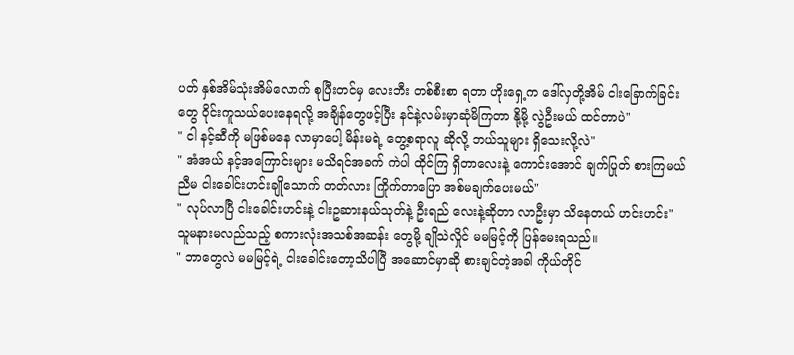ပတ် နှစ်အိမ်သုံးအိမ်လောက် စုပြီးတင်မှ လေးဘီး တစ်စီးစာ ရတာ ဟိုးရှေ့က ဒေါ်လှတို့အိမ် ငါးခြောက်ခြင်းတွေ ဝိုင်းကူသယ်ပေးနေရလို့ အချိန်တွေဖင့်ပြီး နင်နဲ့လမ်းမှာဆုံမိကြတာ နို့မို့ လွဲဦးမယ် ထင်တာပဲ"
" ငါ နင့်ဆီကို မဖြစ်မနေ လာမှာပေါ့ မိန်းမရဲ့ တွေ့စရာလူ ဆိုလို့ ဘယ်သူများ ရှိသေးလို့လဲ"
" အံအယ် နင့်အကြောင်းများ မသိရင်အခက် ကဲပါ ထိုင်ကြ ရှိတာလေးနဲ့ ကောင်းအောင် ချက်ပြုတ် စားကြမယ် ညီမ ငါးခေါင်းဟင်းချိုသောက် တတ်လား ကြိုက်တာပြော အစ်မချက်ပေးမယ်"
" လုပ်လာပြီ ငါးခေါင်းဟင်းနဲ့ ငါးဥဆားနယ်သုတ်နဲ့ ဦးရည် လေးနဲ့ဆိုတာ လာဦးမှာ သိနေတယ် ဟင်းဟင်း"
သူမနားမလည်သည့် စကားလုံးအသစ်အဆန်း တွေမို့ ချိုသဲလှိုင် မမမြင့်ကို ပြန်မေးရသည်။
" ဘာတွေလဲ မမမြင့်ရဲ့ ငါးခေါင်းတော့သိပါပြီ အဆောင်မှာဆို စားချင်တဲ့အခါ ကိုယ်တိုင်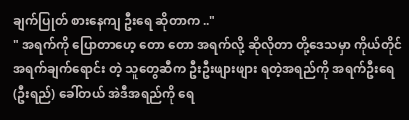ချက်ပြုတ် စားနေကျ ဦးရေ ဆိုတာက .."
" အရက်ကို ပြောတာဟေ့ တော တော အရက်လို့ ဆိုလိုတာ တို့ဒေသမှာ ကိုယ်တိုင် အရက်ချက်ရောင်း တဲ့ သူတွေဆီက ဦးဦးဖျားဖျား ရတဲ့အရည်ကို အရက်ဦးရေ (ဦးရည်) ခေါ်တယ် အဲဒီအရည်ကို ရေ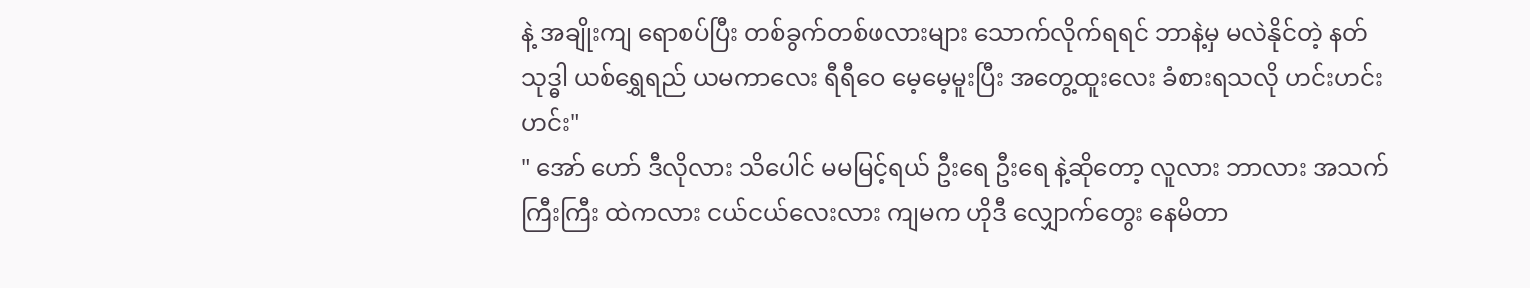နဲ့ အချိုးကျ ရောစပ်ပြီး တစ်ခွက်တစ်ဖလားများ သောက်လိုက်ရရင် ဘာနဲ့မှ မလဲနိုင်တဲ့ နတ်သုဒ္ဓါ ယစ်ရွှေရည် ယမကာလေး ရီရီဝေ မေ့မေ့မူးပြီး အတွေ့ထူးလေး ခံစားရသလို ဟင်းဟင်း ဟင်း"
" အော် ဟော် ဒီလိုလား သိပေါင် မမမြင့်ရယ် ဦးရေ ဦးရေ နဲ့ဆိုတော့ လူလား ဘာလား အသက်ကြီးကြီး ထဲကလား ငယ်ငယ်လေးလား ကျမက ဟိုဒီ လျှောက်တွေး နေမိတာ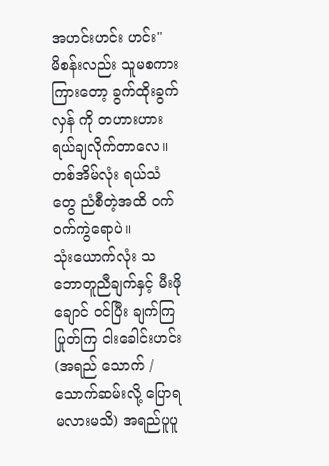အဟင်းဟင်း ဟင်း"
မိစန်းလည်း သူမစကားကြားတော့ ခွက်ထိုးခွက်လှန် ကို တဟားဟား ရယ်ချလိုက်တာလေ။ တစ်အိမ်လုံး ရယ်သံတွေ ညံစီတဲ့အထိ ဝက်ဝက်ကွဲရောပဲ။
သုံးယောက်လုံး သဘောတူညီချက်နှင့် မီးဖိုချောင် ဝင်ပြီး ချက်ကြပြုတ်ကြ ငါးခေါင်းဟင်း (အရည် သောက် /သောက်ဆမ်းလို့ ပြောရမလားမသိ) အရည်ပူပူ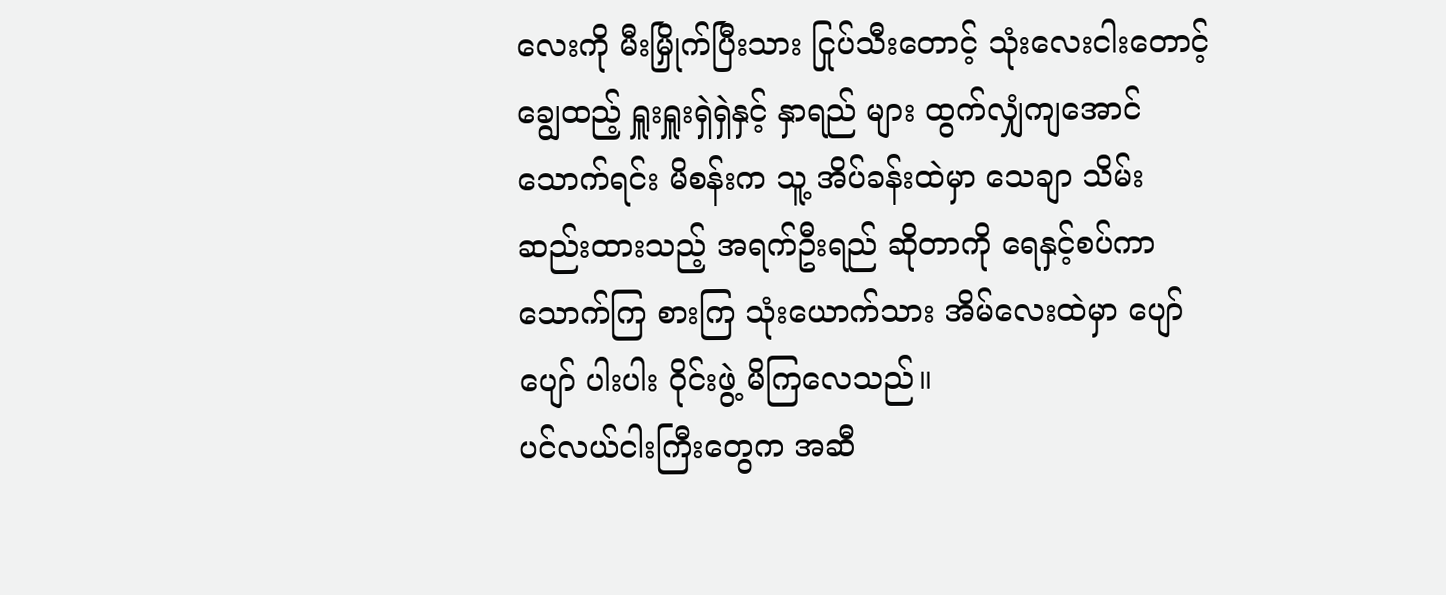လေးကို မီးမြှိုက်ပြီးသား ငြုပ်သီးတောင့် သုံးလေးငါးတောင့် ချွေထည့် ရှူးရှူးရှဲရှဲနှင့် နှာရည် များ ထွက်လျှံကျအောင် သောက်ရင်း မိစန်းက သူ့ အိပ်ခန်းထဲမှာ သေချာ သိမ်းဆည်းထားသည့် အရက်ဦးရည် ဆိုတာကို ရေနှင့်စပ်ကာ သောက်ကြ စားကြ သုံးယောက်သား အိမ်လေးထဲမှာ ပျော်ပျော် ပါးပါး ဝိုင်းဖွဲ့ မိကြလေသည်။
ပင်လယ်ငါးကြီးတွေက အဆီ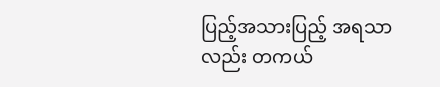ပြည့်အသားပြည့် အရသာလည်း တကယ်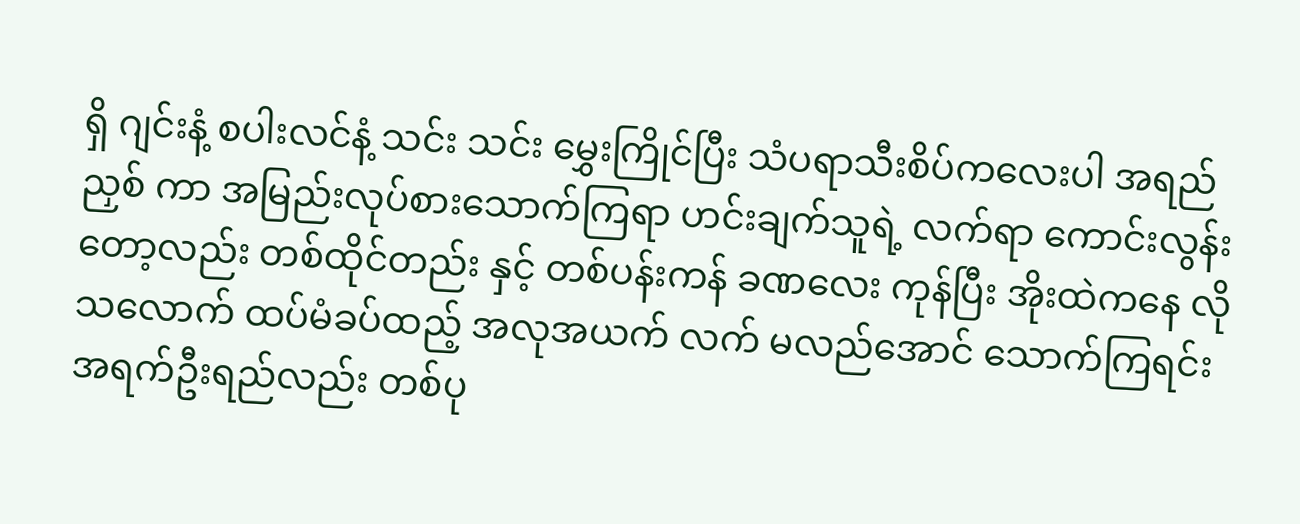ရှိ ဂျင်းနံ့ စပါးလင်နံ့ သင်း သင်း မွှေးကြိုင်ပြီး သံပရာသီးစိပ်ကလေးပါ အရည် ညှစ် ကာ အမြည်းလုပ်စားသောက်ကြရာ ဟင်းချက်သူရဲ့ လက်ရာ ကောင်းလွန်းတော့လည်း တစ်ထိုင်တည်း နှင့် တစ်ပန်းကန် ခဏလေး ကုန်ပြီး အိုးထဲကနေ လိုသလောက် ထပ်မံခပ်ထည့် အလုအယက် လက် မလည်အောင် သောက်ကြရင်း အရက်ဦးရည်လည်း တစ်ပု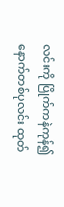လင်းကို ပြိုက်ကနဲကုန်၍ နောက်တစ်ပုလင်း ထုတ်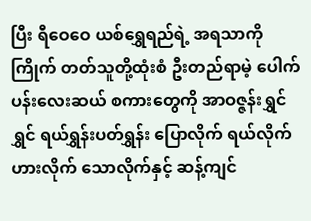ပြီး ရီဝေဝေ ယစ်ရွှေရည်ရဲ့ အရသာကို ကြိုက် တတ်သူတို့ထုံးစံ ဦးတည်ရာမဲ့ ပေါက်ပန်းလေးဆယ် စကားတွေကို အာဝဇ္ဇန်းရွှင်ရွှင် ရယ်ရွှန်းပတ်ရွှန်း ပြောလိုက် ရယ်လိုက် ဟားလိုက် သောလိုက်နှင့် ဆန့်ကျင်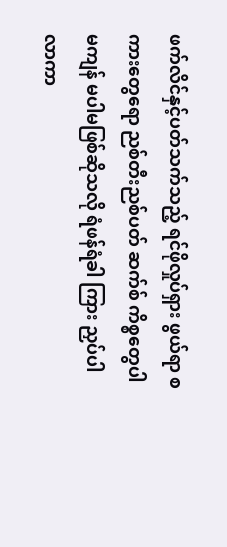ဖက်လိင်နှင့်ပတ်သက်သည့် ရင်ဖိုလှုပ်ရှား ဖွယ်ရာ စကားတွေရော ညစ်တီးညစ်ပတ် ဆက်စ် ကိစ္စတွေပါမကျန် မပါမဖြစ်ဆိုသလို ရံဖန်ရံခါ ကြား ညှပ်ပါလာကာ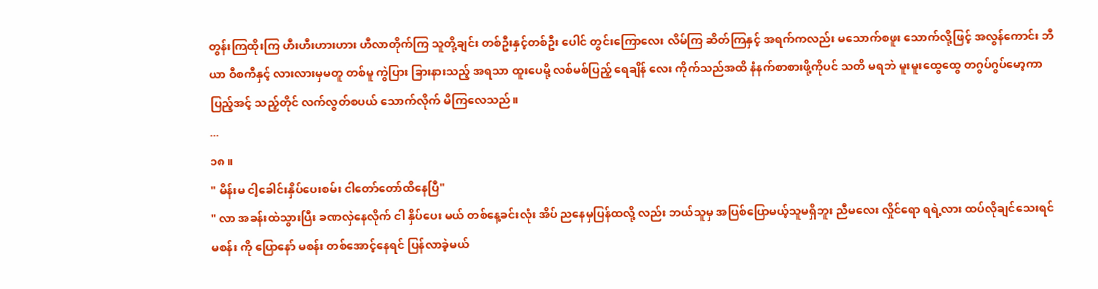တွန်းကြထိုးကြ ဟီးဟီးဟားဟား ဟီလာတိုက်ကြ သူတို့ချင်း တစ်ဦးနှင့်တစ်ဦး ပေါင် တွင်းကြောလေး လိမ်ကြ ဆိတ်ကြနှင့် အရက်ကလည်း မသောက်စဖူး သောက်လို့ဖြင့် အလွန်ကောင်း ဘီယာ ဝီစကီနှင့် လားလားမှမတူ တစ်မူ ကွဲပြား ခြားနားသည့် အရသာ ထူးပေမို့ လစ်မစ်ပြည့် ရေချိန် လေး ကိုက်သည်အထိ နံနက်စာစားဖို့ကိုပင် သတိ မရဘဲ မူးမူးထွေထွေ တဂွပ်ဂွပ်မော့ကာ ပြည့်အင့် သည့်တိုင် လက်လွတ်စပယ် သောက်လိုက် မိကြလေသည်။
...
၁၈။
" မိန်းမ ငါ့ခေါင်းနှိပ်ပေးစမ်း ငါတော်တော်ထိနေပြီ"
" လာ အခန်းထဲသွားပြီး ခဏလှဲနေလိုက် ငါ နှိပ်ပေး မယ် တစ်နေ့ခင်းလုံး အိပ် ညနေမှပြန်ထလို့ လည်း ဘယ်သူမှ အပြစ်ပြောမယ့်သူမရှိဘူး ညီမလေး လှိုင်ရော ရရဲ့လား ထပ်လိုချင်သေးရင် မစန်း ကို ပြောနော် မစန်း တစ်အောင့်နေရင် ပြန်လာခဲ့မယ်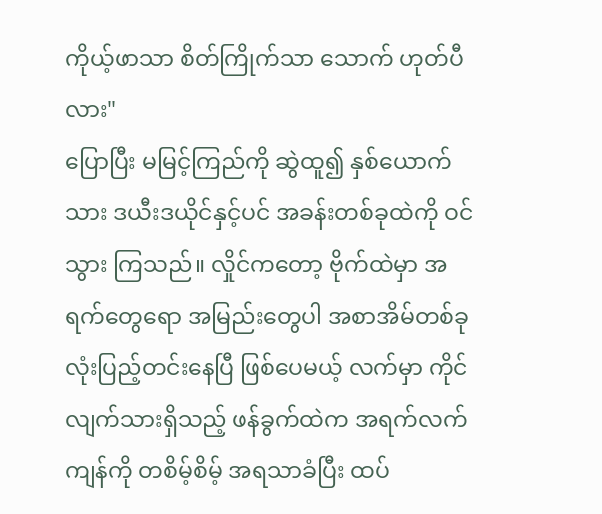ကိုယ့်ဖာသာ စိတ်ကြိုက်သာ သောက် ဟုတ်ပီလား"
ပြောပြီး မမြင့်ကြည်ကို ဆွဲထူ၍ နှစ်ယောက်သား ဒယီးဒယိုင်နှင့်ပင် အခန်းတစ်ခုထဲကို ဝင်သွား ကြသည်။ လှိုင်ကတော့ ဗိုက်ထဲမှာ အရက်တွေရော အမြည်းတွေပါ အစာအိမ်တစ်ခုလုံးပြည့်တင်းနေပြီ ဖြစ်ပေမယ့် လက်မှာ ကိုင်လျက်သားရှိသည့် ဖန်ခွက်ထဲက အရက်လက်ကျန်ကို တစိမ့်စိမ့် အရသာခံပြီး ထပ်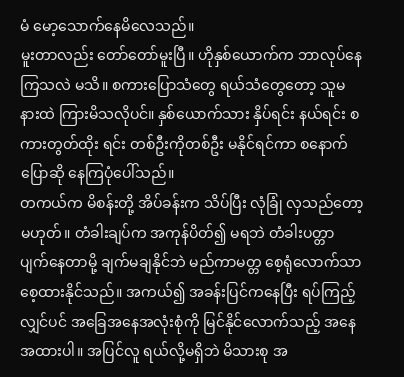မံ မော့သောက်နေမိလေသည်။
မူးတာလည်း တော်တော်မူးပြီ။ ဟိုနှစ်ယောက်က ဘာလုပ်နေကြသလဲ မသိ။ စကားပြောသံတွေ ရယ်သံတွေတော့ သူမနားထဲ ကြားမိသလိုပင်။ နှစ်ယောက်သား နှိပ်ရင်း နယ်ရင်း စကားတွတ်ထိုး ရင်း တစ်ဦးကိုတစ်ဦး မနိုင်ရင်ကာ စနောက်ပြောဆို နေကြပုံပေါ်သည်။
တကယ်က မိစန်းတို့ အိပ်ခန်းက သိပ်ပြီး လုံခြုံ လှသည်တော့မဟုတ်။ တံခါးချပ်က အကုန်ပိတ်၍ မရဘဲ တံခါးပတ္တာ ပျက်နေတာမို့ ချက်မချနိုင်ဘဲ မည်ကာမတ္တ စေ့ရုံလောက်သာ စေ့ထားနိုင်သည်။ အကယ်၍ အခန်းပြင်ကနေပြီး ရပ်ကြည့်လျှင်ပင် အခြေအနေအလုံးစုံကို မြင်နိုင်လောက်သည့် အနေ အထားပါ။ အပြင်လူ ရယ်လို့မရှိဘဲ မိသားစု အ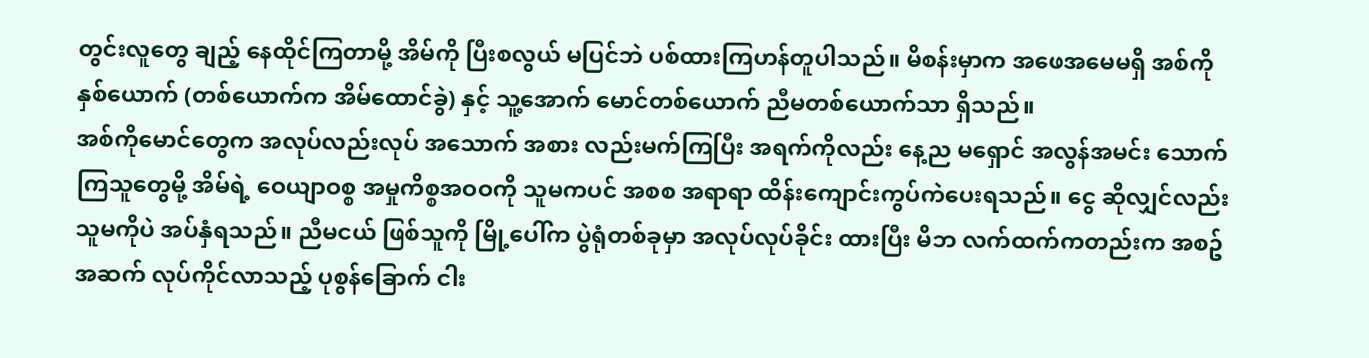တွင်းလူတွေ ချည့် နေထိုင်ကြတာမို့ အိမ်ကို ပြီးစလွယ် မပြင်ဘဲ ပစ်ထားကြဟန်တူပါသည်။ မိစန်းမှာက အဖေအမေမရှိ အစ်ကိုနှစ်ယောက် (တစ်ယောက်က အိမ်ထောင်ခွဲ) နှင့် သူ့အောက် မောင်တစ်ယောက် ညီမတစ်ယောက်သာ ရှိသည်။
အစ်ကိုမောင်တွေက အလုပ်လည်းလုပ် အသောက် အစား လည်းမက်ကြပြီး အရက်ကိုလည်း နေ့ည မရှောင် အလွန်အမင်း သောက်ကြသူတွေမို့ အိမ်ရဲ့ ဝေယျာဝစ္စ အမှုကိစ္စအဝဝကို သူမကပင် အစစ အရာရာ ထိန်းကျောင်းကွပ်ကဲပေးရသည်။ ငွေ ဆိုလျှင်လည်း သူမကိုပဲ အပ်နှံရသည်။ ညီမငယ် ဖြစ်သူကို မြို့ပေါ်က ပွဲရုံတစ်ခုမှာ အလုပ်လုပ်ခိုင်း ထားပြီး မိဘ လက်ထက်ကတည်းက အစဥ်အဆက် လုပ်ကိုင်လာသည့် ပုစွန်ခြောက် ငါး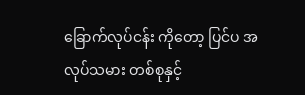ခြောက်လုပ်ငန်း ကိုတော့ ပြင်ပ အလုပ်သမား တစ်စုနှင့်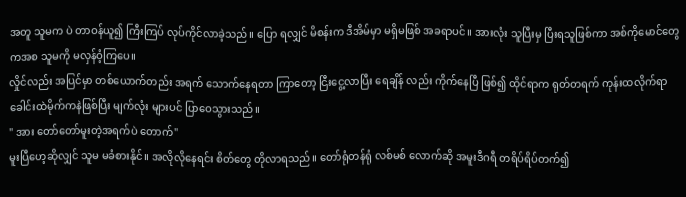အတူ သူမက ပဲ တာဝန်ယူ၍ ကြီးကြပ် လုပ်ကိုင်လာခဲ့သည်။ ပြော ရလျှင် မိစန်းက ဒီအိမ်မှာ မရှိမဖြစ် အခရာပင်။ အားလုံး သူပြီးမှ ပြီးရသူဖြစ်ကာ အစ်ကိုမောင်တွေ ကအစ သူမကို မလှန်ဝံ့ကြပေ။
လှိုင်လည်း အပြင်မှာ တစ်ယောက်တည်း အရက် သောက်နေရတာ ကြာတော့ ငြီးငွေ့လာပြီး ရေချိန် လည်း ကိုက်နေပြီ ဖြစ်၍ ထိုင်ရာက ရုတ်တရက် ကုန်းထလိုက်ရာ ခေါင်းထဲမိုက်ကနဲဖြစ်ပြီး မျက်လုံး များပင် ပြာဝေသွားသည်။
" အား တော်တော်မူးတဲ့အရက်ပဲ တောက်"
မူးပြီဟေ့ဆိုလျှင် သူမ မခံစားနိုင်။ အလိုလိုနေရင်း စိတ်တွေ တိုလာရသည်။ တော်ရုံတန်ရုံ လစ်မစ် လောက်ဆို အမူးဒီဂရီ တရိပ်ရိပ်တက်၍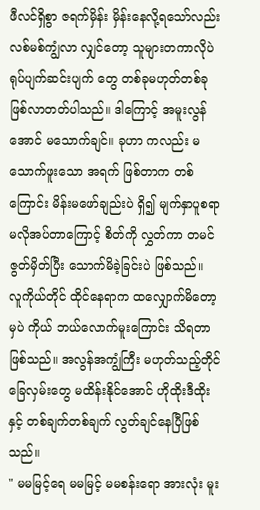ဖီလင်ရှိစွာ ဇရက်မှိန်း မှိန်းနေလို့ရသော်လည်း လစ်မစ်ကျွံလာ လျှင်တော့ သူများတကာလိုပဲ ရုပ်ပျက်ဆင်းပျက် တွေ တစ်ခုမဟုတ်တစ်ခု ဖြစ်လာတတ်ပါသည်။ ဒါကြောင့် အမူးလွန်အောင် မသောက်ချင်။ ခုဟာ ကလည်း မသောက်ဖူးသော အရက် ဖြစ်တာက တစ်ကြောင်း မိန်းမဖော်ချည်းပဲ ရှိ၍ မျက်နှာပူစရာ မလိုအပ်တာကြောင့် စိတ်ကို လွှတ်ကာ တမင် ဇွတ်မှိတ်ပြီး သောက်မိခဲ့ခြင်းပဲ ဖြစ်သည်။
လူကိုယ်တိုင် ထိုင်နေရာက ထလျှောက်မိတော့မှပဲ ကိုယ် ဘယ်လောက်မူးကြောင်း သိရတာဖြစ်သည်။ အလွန်အကျွံကြီး မဟုတ်သည့်တိုင် ခြေလှမ်းတွေ မထိန်းနိုင်အောင် ဟိုထိုးဒီထိုးနှင့် တစ်ချက်တစ်ချက် လွတ်ချင်နေပြီဖြစ်သည်။
" မမမြင့်ရေ မမမြင့် မမစန်းရော အားလုံး မူး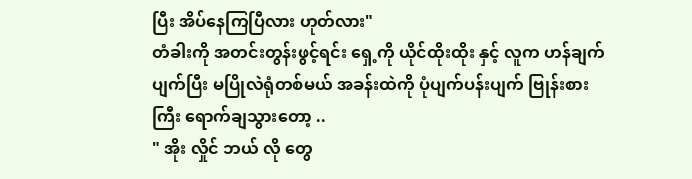ပြီး အိပ်နေကြပြီလား ဟုတ်လား"
တံခါးကို အတင်းတွန်းဖွင့်ရင်း ရှေ့ကို ယိုင်ထိုးထိုး နှင့် လူက ဟန်ချက်ပျက်ပြီး မပြိုလဲရုံတစ်မယ် အခန်းထဲကို ပုံပျက်ပန်းပျက် ဗြုန်းစားကြီး ရောက်ချသွားတော့ ..
" အိုး လှိုင် ဘယ် လို တွေ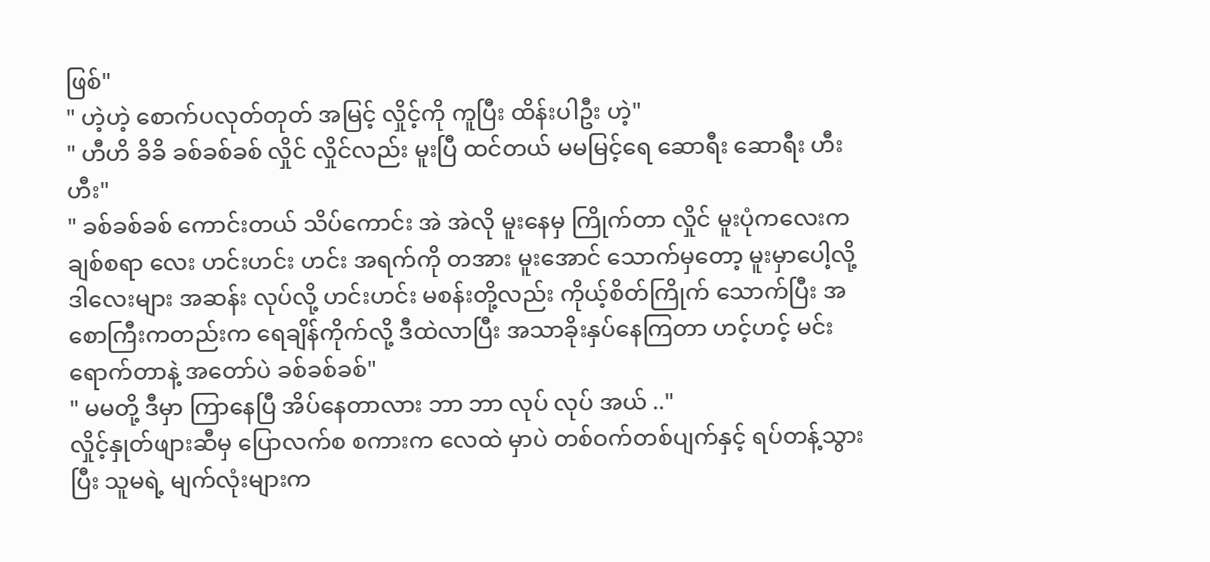ဖြစ်"
" ဟဲ့ဟဲ့ စောက်ပလုတ်တုတ် အမြင့် လှိုင့်ကို ကူပြီး ထိန်းပါဦး ဟဲ့"
" ဟီဟိ ခိခိ ခစ်ခစ်ခစ် လှိုင် လှိုင်လည်း မူးပြီ ထင်တယ် မမမြင့်ရေ ဆောရီး ဆောရီး ဟီးဟီး"
" ခစ်ခစ်ခစ် ကောင်းတယ် သိပ်ကောင်း အဲ အဲလို မူးနေမှ ကြိုက်တာ လှိုင် မူးပုံကလေးက ချစ်စရာ လေး ဟင်းဟင်း ဟင်း အရက်ကို တအား မူးအောင် သောက်မှတော့ မူးမှာပေါ့လို့ ဒါလေးများ အဆန်း လုပ်လို့ ဟင်းဟင်း မစန်းတို့လည်း ကိုယ့်စိတ်ကြိုက် သောက်ပြီး အစောကြီးကတည်းက ရေချိန်ကိုက်လို့ ဒီထဲလာပြီး အသာခိုးနှပ်နေကြတာ ဟင့်ဟင့် မင်း ရောက်တာနဲ့ အတော်ပဲ ခစ်ခစ်ခစ်"
" မမတို့ ဒီမှာ ကြာနေပြီ အိပ်နေတာလား ဘာ ဘာ လုပ် လုပ် အယ် .."
လှိုင့်နှုတ်ဖျားဆီမှ ပြောလက်စ စကားက လေထဲ မှာပဲ တစ်ဝက်တစ်ပျက်နှင့် ရပ်တန့်သွားပြီး သူမရဲ့ မျက်လုံးများက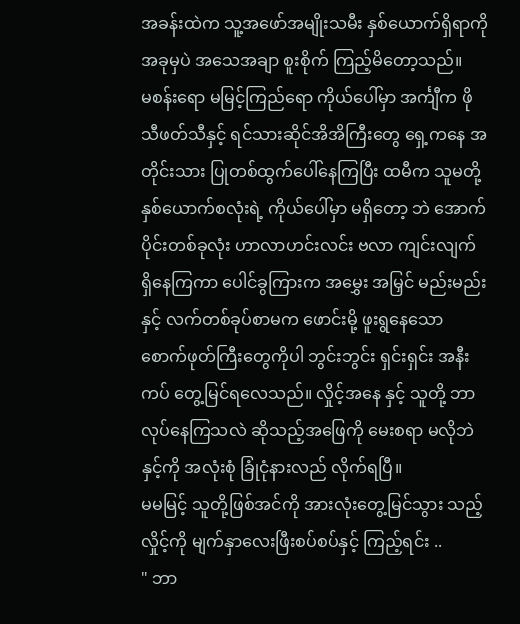အခန်းထဲက သူ့အဖော်အမျိုးသမီး နှစ်ယောက်ရှိရာကို အခုမှပဲ အသေအချာ စူးစိုက် ကြည့်မိတော့သည်။
မစန်းရော မမြင့်ကြည်ရော ကိုယ်ပေါ်မှာ အင်္ကျီက ဖိုသီဖတ်သီနှင့် ရင်သားဆိုင်အိအိကြီးတွေ ရှေ့ကနေ အတိုင်းသား ပြုတစ်ထွက်ပေါ်နေကြပြီး ထမီက သူမတို့ နှစ်ယောက်စလုံးရဲ့ ကိုယ်ပေါ်မှာ မရှိတော့ ဘဲ အောက်ပိုင်းတစ်ခုလုံး ဟာလာဟင်းလင်း ဗလာ ကျင်းလျက် ရှိနေကြကာ ပေါင်ခွကြားက အမွှေး အမြှင် မည်းမည်းနှင့် လက်တစ်ခုပ်စာမက ဖောင်းမို့ ဖူးရွနေသော စောက်ဖုတ်ကြီးတွေကိုပါ ဘွင်းဘွင်း ရှင်းရှင်း အနီးကပ် တွေ့မြင်ရလေသည်။ လှိုင့်အနေ နှင့် သူတို့ ဘာလုပ်နေကြသလဲ ဆိုသည့်အဖြေကို မေးစရာ မလိုဘဲနှင့်ကို အလုံးစုံ ခြုံငုံနားလည် လိုက်ရပြီ။
မမမြင့် သူတို့ဖြစ်အင်ကို အားလုံးတွေ့မြင်သွား သည့် လှိုင့်ကို မျက်နှာလေးဖြီးစပ်စပ်နှင့် ကြည့်ရင်း ..
" ဘာ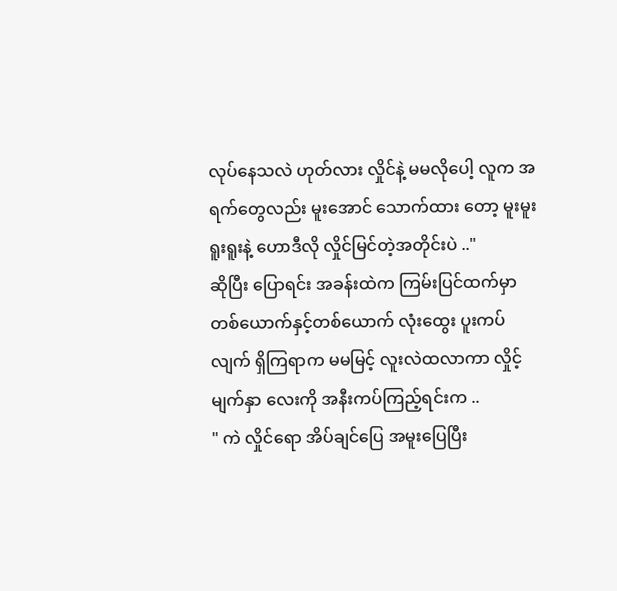လုပ်နေသလဲ ဟုတ်လား လှိုင်နဲ့ မမလိုပေါ့ လူက အရက်တွေလည်း မူးအောင် သောက်ထား တော့ မူးမူးရူးရူးနဲ့ ဟောဒီလို လှိုင်မြင်တဲ့အတိုင်းပဲ .."
ဆိုပြီး ပြောရင်း အခန်းထဲက ကြမ်းပြင်ထက်မှာ တစ်ယောက်နှင့်တစ်ယောက် လုံးထွေး ပူးကပ်လျက် ရှိကြရာက မမမြင့် လူးလဲထလာကာ လှိုင့်မျက်နှာ လေးကို အနီးကပ်ကြည့်ရင်းက ..
" ကဲ လှိုင်ရော အိပ်ချင်ပြေ အမူးပြေပြီး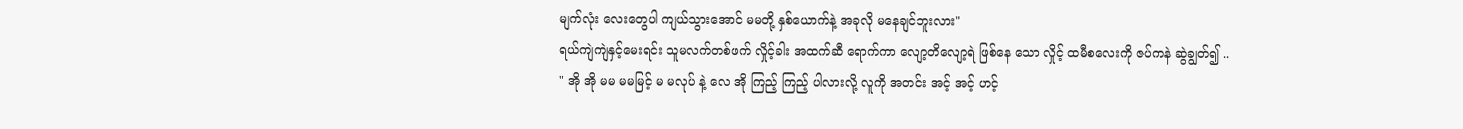မျက်လုံး လေးတွေပါ ကျယ်သွားအောင် မမတို့ နှစ်ယောက်နဲ့ အခုလို မနေချင်ဘူးလား"
ရယ်ကျဲကျဲနှင့်မေးရင်း သူမလက်တစ်ဖက် လှိုင့်ခါး အထက်ဆီ ရောက်ကာ လျော့တိလျော့ရဲ ဖြစ်နေ သော လှိုင့် ထမီစလေးကို ဇပ်ကနဲ ဆွဲချွတ်၍ ..
" အို အို မမ မမမြင့် မ မလုပ် နဲ့ လေ အို ကြည့် ကြည့် ပါလားလို့ လူကို အတင်း အင့် အင့် ဟင့်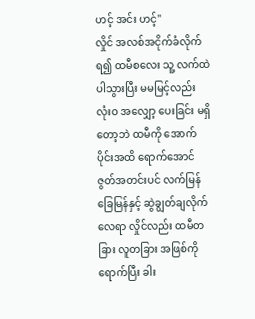ဟင့် အင်း ဟင့်"
လှိုင် အလစ်အငိုက်ခံလိုက်ရ၍ ထမီစလေး သူ့ လက်ထဲ ပါသွားပြီး မမမြင့်လည်း လုံးဝ အလျှော့ ပေးခြင်း မရှိတော့ဘဲ ထမီကို အောက်ပိုင်းအထိ ရောက်အောင် ဇွတ်အတင်းပင် လက်မြန်ခြေမြန်နှင့် ဆွဲချွတ်ချလိုက်လေရာ လှိုင်လည်း ထမီတခြား လူတခြား အဖြစ်ကိုရောက်ပြီး ခါး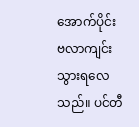အောက်ပိုင်း ဗလာကျင်း သွားရလေသည်။ ပင်တီ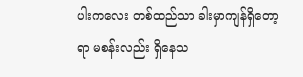ပါးကလေး တစ်ထည်သာ ခါးမှာကျန်ရှိတော့ရာ မစန်းလည်း ရှိနေသ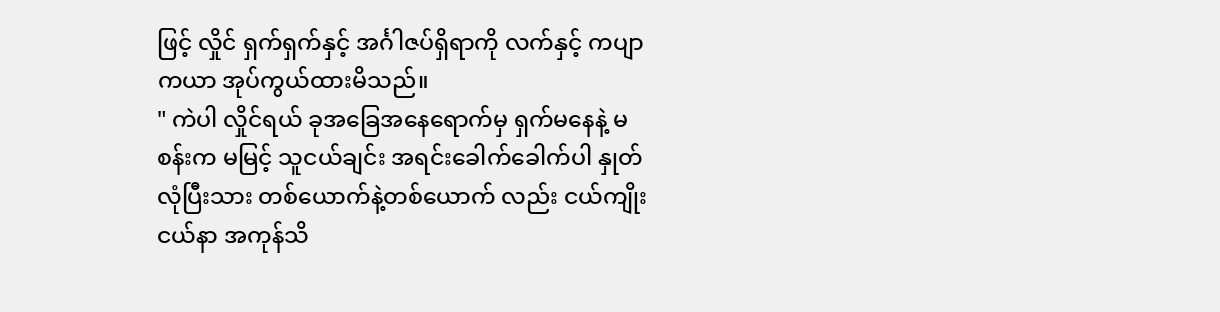ဖြင့် လှိုင် ရှက်ရှက်နှင့် အင်္ဂါဇပ်ရှိရာကို လက်နှင့် ကပျာကယာ အုပ်ကွယ်ထားမိသည်။
" ကဲပါ လှိုင်ရယ် ခုအခြေအနေရောက်မှ ရှက်မနေနဲ့ မစန်းက မမြင့် သူငယ်ချင်း အရင်းခေါက်ခေါက်ပါ နှုတ်လုံပြီးသား တစ်ယောက်နဲ့တစ်ယောက် လည်း ငယ်ကျိုးငယ်နာ အကုန်သိ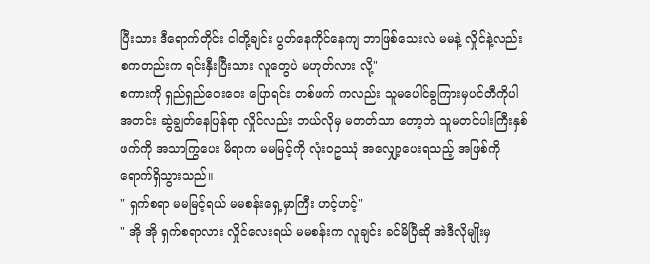ပြီးသား ဒီရောက်တိုင်း ငါတို့ချင်း ပွတ်နေကိုင်နေကျ ဘာဖြစ်သေးလဲ မမနဲ့ လှိုင်နဲ့လည်း စကတည်းက ရင်းနှီးပြီးသား လူတွေပဲ မဟုတ်လား လို့"
စကားကို ရှည်ရှည်ဝေးဝေး ပြောရင်း တစ်ဖက် ကလည်း သူမပေါင်ခွကြားမှပင်တီကိုပါ အတင်း ဆွဲချွတ်နေပြန်ရာ လှိုင်လည်း ဘယ်လိုမှ မတတ်သာ တော့ဘဲ သူမတင်ပါးကြီးနှစ်ဖက်ကို အသာကြွပေး မိရာက မမမြင့်ကို လုံးဝဥဿုံ အလျှော့ပေးရသည့် အဖြစ်ကို ရောက်ရှိသွားသည်။
" ရှက်စရာ မမမြင့်ရယ် မမစန်းရှေ့မှာကြီး ဟင့်ဟင့်"
" အို အို ရှက်စရာလား လှိုင်လေးရယ် မမစန်းက လူချင်း ခင်မိပြီဆို အဲဒီလိုမျိုးမှ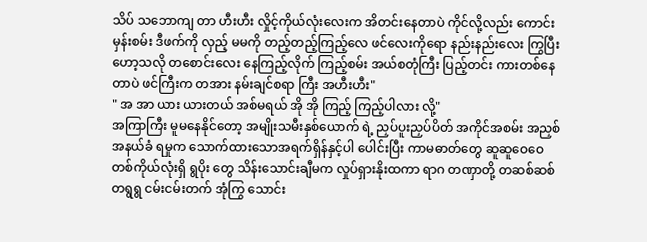သိပ် သဘောကျ တာ ဟီးဟီး လှိုင့်ကိုယ်လုံးလေးက အိတင်းနေတာပဲ ကိုင်လို့လည်း ကောင်း မှန်းစမ်း ဒီဖက်ကို လှည့် မမကို တည့်တည့်ကြည့်လေ ဖင်လေးကိုရော နည်းနည်းလေး ကြွပြီး ဟော့သလို တစောင်းလေး နေကြည့်လိုက် ကြည့်စမ်း အယ်စတုံကြီး ပြည့်တင်း ကားတစ်နေတာပဲ ဖင်ကြီးက တအား နမ်းချင်စရာ ကြီး အဟီးဟီး"
" အ အာ ယား ယားတယ် အစ်မရယ် အို အို ကြည့် ကြည့်ပါလား လို့"
အကြာကြီး မူမနေနိုင်တော့ အမျိုးသမီးနှစ်ယောက် ရဲ့ ညှပ်ပူးညှပ်ပိတ် အကိုင်အစမ်း အညှစ်အနယ်ခံ ရမှုက သောက်ထားသောအရက်ရှိန်နှင့်ပါ ပေါင်းပြီး ကာမဓာတ်တွေ ဆူဆူဝေဝေ တစ်ကိုယ်လုံးရှိ ရွပိုး တွေ သိန်းသောင်းချီမက လှုပ်ရှားနိုးထကာ ရာဂ တဏှာတို့ တဆစ်ဆစ်တရွရွ ငမ်းငမ်းတက် အုံကြွ သောင်း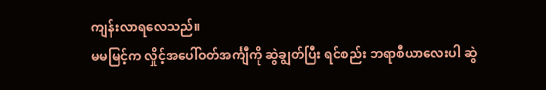ကျန်းလာရလေသည်။
မမမြင့်က လှိုင့်အပေါ်ဝတ်အင်္ကျီကို ဆွဲချွတ်ပြီး ရင်စည်း ဘရာစီယာလေးပါ ဆွဲ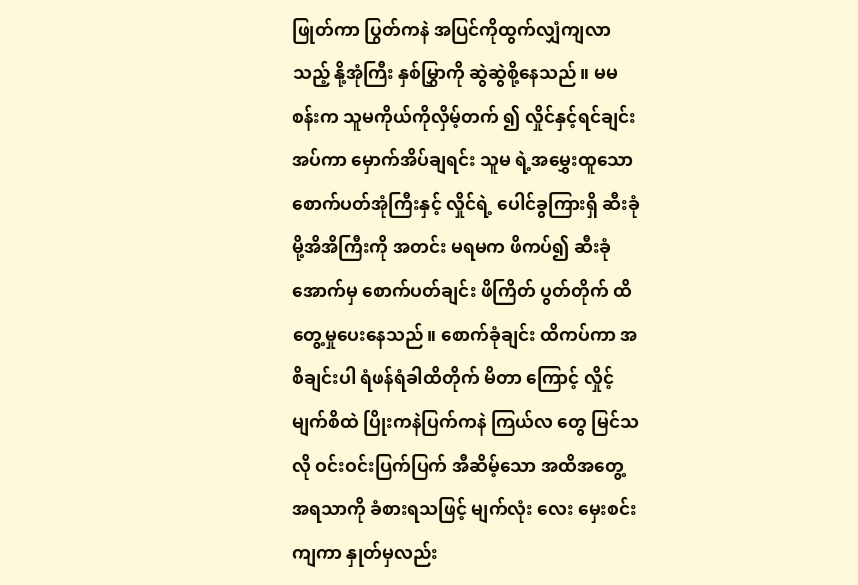ဖြုတ်ကာ ပြွတ်ကနဲ အပြင်ကိုထွက်လျှံကျလာသည့် နို့အုံကြီး နှစ်မြွှာကို ဆွဲဆွဲစို့နေသည်။ မမစန်းက သူမကိုယ်ကိုလှိမ့်တက် ၍ လှိုင်နှင့်ရင်ချင်းအပ်ကာ မှောက်အိပ်ချရင်း သူမ ရဲ့အမွှေးထူသော စောက်ပတ်အုံကြီးနှင့် လှိုင်ရဲ့ ပေါင်ခွကြားရှိ ဆီးခုံမို့အိအိကြီးကို အတင်း မရမက ဖိကပ်၍ ဆီးခုံအောက်မှ စောက်ပတ်ချင်း ဖိကြိတ် ပွတ်တိုက် ထိတွေ့မှုပေးနေသည်။ စောက်ခုံချင်း ထိကပ်ကာ အစိချင်းပါ ရံဖန်ရံခါထိတိုက် မိတာ ကြောင့် လှိုင့်မျက်စိထဲ ပြိုးကနဲပြက်ကနဲ ကြယ်လ တွေ မြင်သလို ဝင်းဝင်းပြက်ပြက် အီဆိမ့်သော အထိအတွေ့ အရသာကို ခံစားရသဖြင့် မျက်လုံး လေး မှေးစင်းကျကာ နှုတ်မှလည်း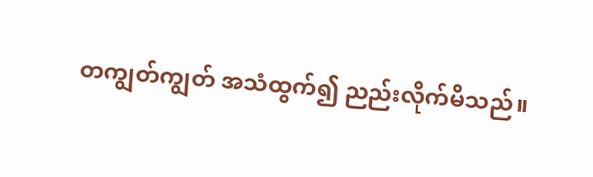တကျွတ်ကျွတ် အသံထွက်၍ ညည်းလိုက်မိသည်။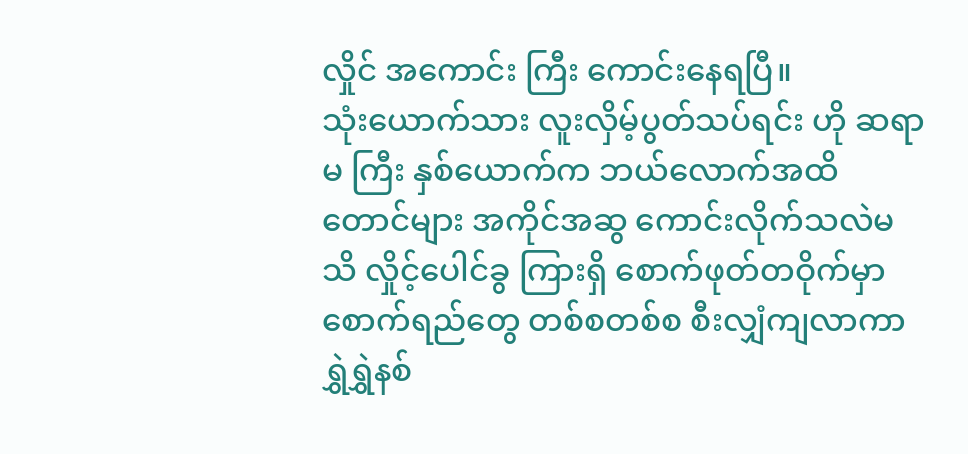လှိုင် အကောင်း ကြီး ကောင်းနေရပြီ။
သုံးယောက်သား လူးလှိမ့်ပွတ်သပ်ရင်း ဟို ဆရာမ ကြီး နှစ်ယောက်က ဘယ်လောက်အထိတောင်များ အကိုင်အဆွ ကောင်းလိုက်သလဲမသိ လှိုင့်ပေါင်ခွ ကြားရှိ စောက်ဖုတ်တဝိုက်မှာ စောက်ရည်တွေ တစ်စတစ်စ စီးလျှံကျလာကာ ရွှဲရွှဲနစ်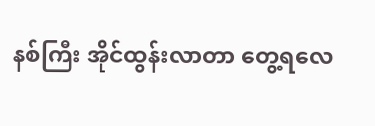နစ်ကြီး အိုင်ထွန်းလာတာ တွေ့ရလေ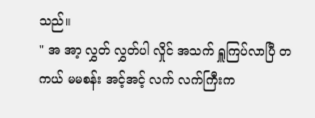သည်။
" အ အာ့ လွှတ် လွှတ်ပါ လှိုင် အသက် ရှူကြပ်လာပြီ တကယ် မမစန်း အင့်အင့် လက် လက်ကြီးက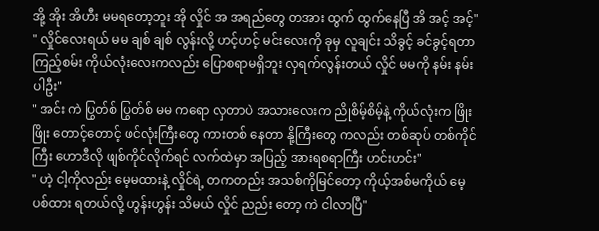အို့ အိုး အိဟီး မမရတော့ဘူး အို လှိုင် အ အရည်တွေ တအား ထွက် ထွက်နေပြီ အိ အင့် အင့်"
" လှိုင်လေးရယ် မမ ချစ် ချစ် လွန်းလို့ ဟင့်ဟင့် မင်းလေးကို ခုမှ လူချင်း သိခွင့် ခင်ခွင့်ရတာ ကြည့်စမ်း ကိုယ်လုံးလေးကလည်း ပြောစရာမရှိဘူး လှရက်လွန်းတယ် လှိုင် မမကို နမ်း နမ်းပါဦး"
" အင်း ကဲ ပြွတ်စ် ပြွတ်စ် မမ ကရော လှတာပဲ အသားလေးက ညိုစိမ့်စိမ့်နဲ့ ကိုယ်လုံးက ဖြိုးဖြိုး တောင့်တောင့် ဖင်လုံးကြီးတွေ ကားတစ် နေတာ နို့ကြီးတွေ ကလည်း တစ်ဆုပ် တစ်ကိုင်ကြီး ဟောဒီလို ဖျစ်ကိုင်လိုက်ရင် လက်ထဲမှာ အပြည့် အားရစရာကြီး ဟင်းဟင်း"
" ဟဲ့ ငါ့ကိုလည်း မေ့မထားနဲ့ လှိုင်ရဲ့ တကတည်း အသစ်ကိုမြင်တော့ ကိုယ့်အစ်မကိုယ် မေ့ပစ်ထား ရတယ်လို့ ဟွန်းဟွန်း သိမယ် လှိုင် ညည်း တော့ ကဲ ငါလာပြီ"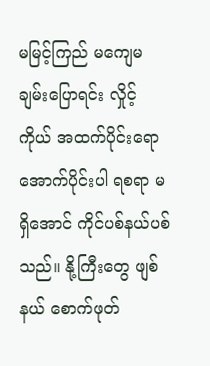မမြင့်ကြည် မကျေမချမ်းပြောရင်း လှိုင့် ကိုယ် အထက်ပိုင်းရော အောက်ပိုင်းပါ ရစရာ မရှိအောင် ကိုင်ပစ်နယ်ပစ်သည်။ နို့ကြီးတွေ ဖျစ်နယ် စောက်ဖုတ်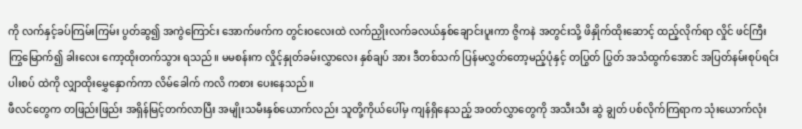ကို လက်နှင့်ခပ်ကြမ်းကြမ်း ပွတ်ဆွ၍ အကွဲကြောင်း အောက်ဖက်က တွင်းဝလေးထဲ လက်ညှိုးလက်ခလယ်နှစ်ချောင်းပူးကာ ဇွိကနဲ အတွင်းသို့ ဖိနှိုက်ထိုးဆောင့် ထည့်လိုက်ရာ လှိုင် ဖင်ကြီး ကြွမြောက်၍ ခါးလေး ကော့ထိုးတက်သွား ရသည်။ မမစန်းက လှိုင့်နှုတ်ခမ်းလွှာလေး နှစ်ချပ် အား ဒီတစ်သက် ပြန်မလွှတ်တော့မည့်ပုံနှင့် တပြွတ် ပြွတ် အသံထွက်အောင် အပြတ်နမ်းစုပ်ရင်း ပါးစပ် ထဲကို လျှာထိုးမွှေနှောက်ကာ လိမ်ခေါက် ကလိ ကစား ပေးနေသည်။
ဖီလင်တွေက တဖြည်းဖြည်း အရှိန်မြင့်တက်လာပြီး အမျိုးသမီးနှစ်ယောက်လည်း သူတို့ကိုယ်ပေါ်မှ ကျန်ရှိနေသည့် အဝတ်လွှာတွေကို အသီးသီး ဆွဲ ချွတ် ပစ်လိုက်ကြရာက သုံးယောက်လုံး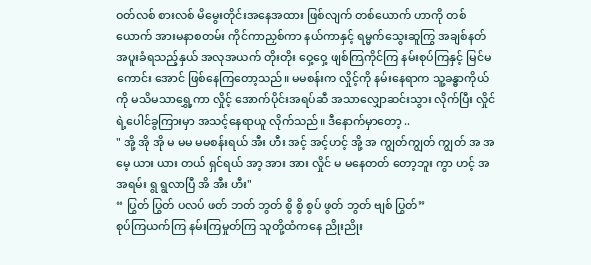ဝတ်လစ် စားလစ် မိမွေးတိုင်းအနေအထား ဖြစ်လျက် တစ်ယောက် ဟာကို တစ်ယောက် အားမနာစတမ်း ကိုင်ကာညှစ်ကာ နယ်ကာနှင့် ရမ္မက်သွေးဆူကြွ အချစ်နတ်အပူးခံရသည့်နှယ် အလုအယက် တိုးတိုး ဝှေ့ဝှေ့ ဖျစ်ကြကိုင်ကြ နမ်းစုပ်ကြနှင့် မြင်မကောင်း အောင် ဖြစ်နေကြတော့သည်။ မမစန်းက လှိုင့်ကို နမ်းနေရာက သူ့ခန္ဓာကိုယ်ကို မသိမသာရွှေ့ကာ လှိုင့် အောက်ပိုင်းအရပ်ဆီ အသာလျှောဆင်းသွား လိုက်ပြီး လှိုင်ရဲ့ပေါင်ခွကြားမှာ အသင့်နေရာယူ လိုက်သည်။ ဒီနောက်မှာတော့ ..
" အို့ အို အို မ မမ မမစန်းရယ် အီး ဟီး အင့် အင့်ဟင့် အို့ အ ကျွတ်ကျွတ် ကျွတ် အ အမေ့ ယား ယား တယ် ရှင်ရယ် အာ့ အား အား လှိုင် မ မနေတတ် တော့ဘူး ကွာ ဟင့် အ အရမ်း ရွ ရွလာပြီ အိ အီး ဟီး"
“ ပြွတ် ပြွတ် ပလပ် ဖတ် ဘတ် ဘွတ် စွိ စွိ စွပ် ဖွတ် ဘွတ် ဗျစ် ပြွတ်”
စုပ်ကြယက်ကြ နမ်းကြမှုတ်ကြ သူတို့ထံကနေ ညိုးညိုး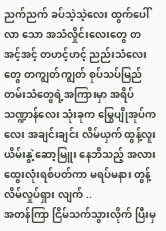ညက်ညက် ခပ်သဲ့သဲ့လေး ထွက်ပေါ်လာ သော အသံလှိုင်းလေးတွေ တအင့်အင့် တဟင့်ဟင့် ညည်းသံလေးတွေ တကျွတ်ကျွတ် စုပ်သပ်မြည် တမ်းသံတွေရဲ့အကြားမှာ အရိပ်သဏ္ဍာန်လေး သုံးခုက မြွေပျိုအုပ်ကလေး အချင်းချင်း လိမ်ယှက် ထွန့်လူး ယိမ်းနွဲ့ဆော့မြူး နေဘိသည့် အလား ထွေးလုံးရစ်ပတ်ကာ မရပ်မနား တွန့်လိမ်လှုပ်ရှား လျက် ..
အတန်ကြာ ငြိမ်သက်သွားလိုက် ပြီးမှ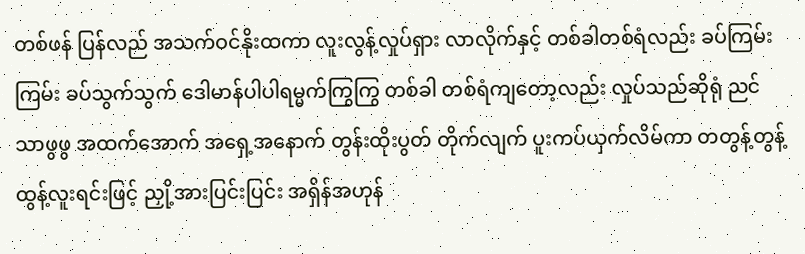တစ်ဖန် ပြန်လည် အသက်ဝင်နိုးထကာ လူးလွန့်လှုပ်ရှား လာလိုက်နှင့် တစ်ခါတစ်ရံလည်း ခပ်ကြမ်းကြမ်း ခပ်သွက်သွက် ဒေါမာန်ပါပါရမ္မက်ကြွကြွ တစ်ခါ တစ်ရံကျတော့လည်း လှုပ်သည်ဆိုရုံ ညင်သာဖွဖွ အထက်အောက် အရှေ့အနောက် တွန်းထိုးပွတ် တိုက်လျက် ပူးကပ်ယှက်လိမ်ကာ တတွန့်တွန့် ထွန့်လူးရင်းဖြင့် ညှို့အားပြင်းပြင်း အရှိန်အဟုန်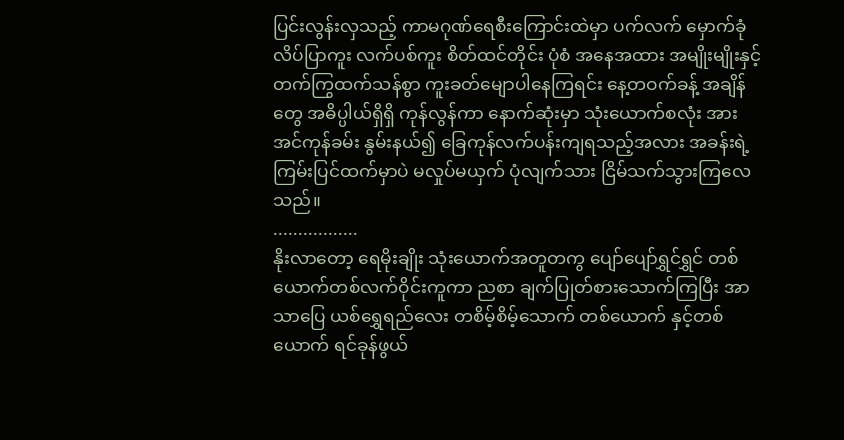ပြင်းလွန်းလှသည့် ကာမဂုဏ်ရေစီးကြောင်းထဲမှာ ပက်လက် မှောက်ခုံ လိပ်ပြာကူး လက်ပစ်ကူး စိတ်ထင်တိုင်း ပုံစံ အနေအထား အမျိုးမျိုးနှင့် တက်ကြွထက်သန်စွာ ကူးခတ်မျောပါနေကြရင်း နေ့တဝက်ခန့် အချိန်တွေ အဓိပ္ပါယ်ရှိရှိ ကုန်လွန်ကာ နောက်ဆုံးမှာ သုံးယောက်စလုံး အားအင်ကုန်ခမ်း နွမ်းနယ်၍ ခြေကုန်လက်ပန်းကျရသည့်အလား အခန်းရဲ့ကြမ်းပြင်ထက်မှာပဲ မလှုပ်မယှက် ပုံလျက်သား ငြိမ်သက်သွားကြလေသည်။
.................
နိုးလာတော့ ရေမိုးချိုး သုံးယောက်အတူတကွ ပျော်ပျော်ရွှင်ရွှင် တစ်ယောက်တစ်လက်ဝိုင်းကူကာ ညစာ ချက်ပြုတ်စားသောက်ကြပြီး အာသာပြေ ယစ်ရွှေရည်လေး တစိမ့်စိမ့်သောက် တစ်ယောက် နှင့်တစ်ယောက် ရင်ခုန်ဖွယ်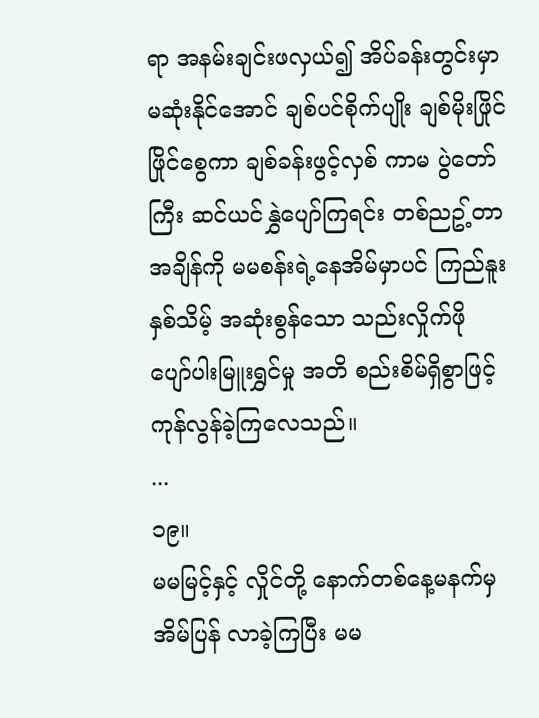ရာ အနမ်းချင်းဖလှယ်၍ အိပ်ခန်းတွင်းမှာ မဆုံးနိုင်အောင် ချစ်ပင်စိုက်ပျိုး ချစ်မိုးဖြိုင်ဖြိုင်စွေကာ ချစ်ခန်းဖွင့်လှစ် ကာမ ပွဲတော်ကြီး ဆင်ယင်နွှဲပျော်ကြရင်း တစ်ညဥ့်တာ အချိန်ကို မမစန်းရဲ့နေအိမ်မှာပင် ကြည်နူးနှစ်သိမ့် အဆုံးစွန်သော သည်းလှိုက်ဖို ပျော်ပါးမြူးရွှင်မှု အတိ စည်းစိမ်ရှိစွာဖြင့် ကုန်လွန်ခဲ့ကြလေသည်။
...
၁၉။
မမမြင့်နှင့် လှိုင်တို့ နောက်တစ်နေ့မနက်မှ အိမ်ပြန် လာခဲ့ကြပြီး မမ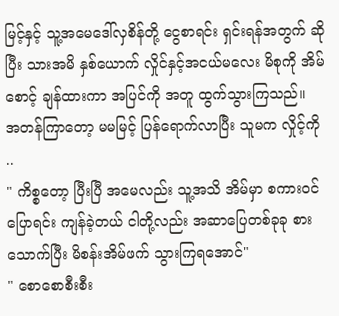မြင့်နှင့် သူ့အမေဒေါ်လှစိန်တို့ ငွေစာရင်း ရှင်းရန်အတွက် ဆိုပြီး သားအမိ နှစ်ယောက် လှိုင်နှင့်အငယ်မလေး မိစုကို အိမ်စောင့် ချန်ထားကာ အပြင်ကို အတူ ထွက်သွားကြသည်။
အတန်ကြာတော့ မမမြင့် ပြန်ရောက်လာပြီး သူမက လှိုင့်ကို ..
" ကိစ္စတော့ ပြီးပြီ အမေလည်း သူ့အသိ အိမ်မှာ စကားဝင်ပြောရင်း ကျန်ခဲ့တယ် ငါတို့လည်း အဆာပြေတစ်ခုခု စားသောက်ပြီး မိစန်းအိမ်ဖက် သွားကြရအောင်"
" စောစောစီးစီး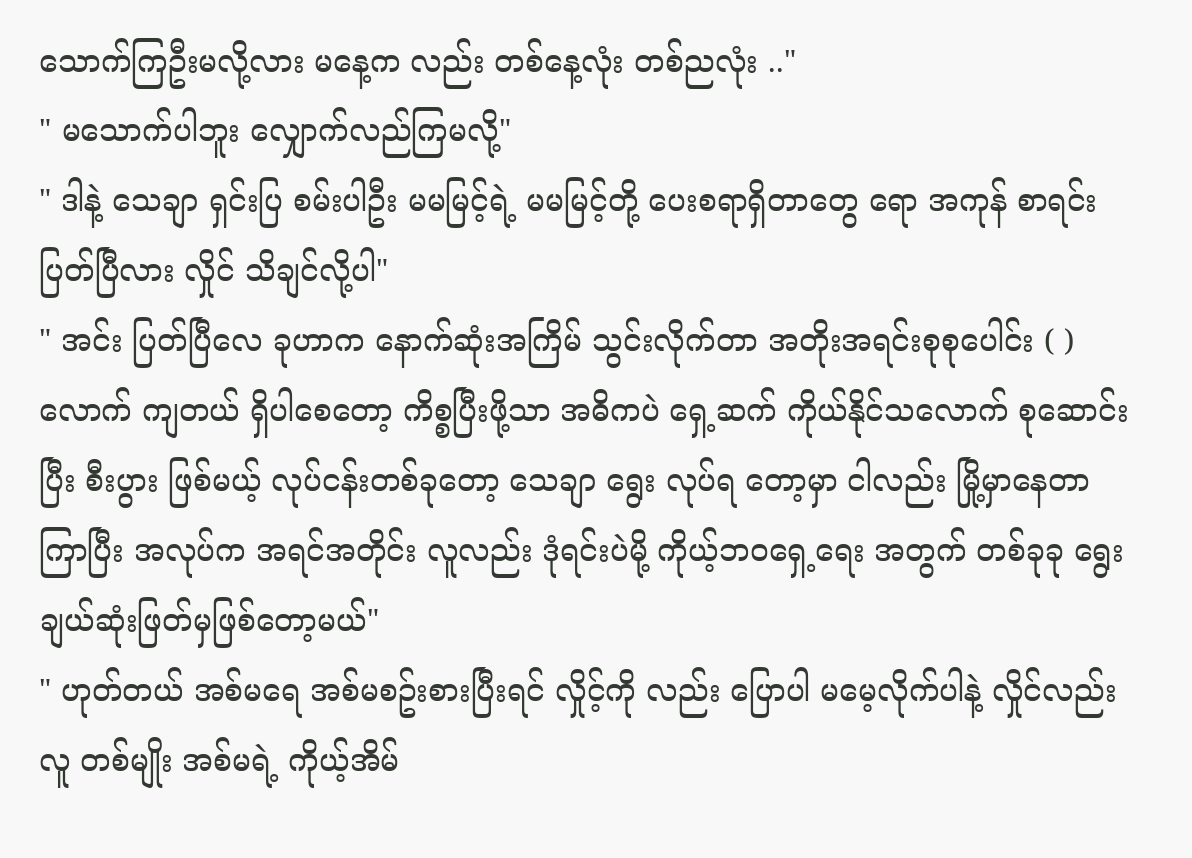သောက်ကြဦးမလို့လား မနေ့က လည်း တစ်နေ့လုံး တစ်ညလုံး .."
" မသောက်ပါဘူး လျှောက်လည်ကြမလို့"
" ဒါနဲ့ သေချာ ရှင်းပြ စမ်းပါဦး မမမြင့်ရဲ့ မမမြင့်တို့ ပေးစရာရှိတာတွေ ရော အကုန် စာရင်းပြတ်ပြီလား လှိုင် သိချင်လို့ပါ"
" အင်း ပြတ်ပြီလေ ခုဟာက နောက်ဆုံးအကြိမ် သွင်းလိုက်တာ အတိုးအရင်းစုစုပေါင်း ( ) လောက် ကျတယ် ရှိပါစေတော့ ကိစ္စပြီးဖို့သာ အဓိကပဲ ရှေ့ဆက် ကိုယ်နိုင်သလောက် စုဆောင်းပြီး စီးပွား ဖြစ်မယ့် လုပ်ငန်းတစ်ခုတော့ သေချာ ရွေး လုပ်ရ တော့မှာ ငါလည်း မြို့မှာနေတာကြာပြီး အလုပ်က အရင်အတိုင်း လူလည်း ဒုံရင်းပဲမို့ ကိုယ့်ဘဝရှေ့ရေး အတွက် တစ်ခုခု ရွေးချယ်ဆုံးဖြတ်မှဖြစ်တော့မယ်"
" ဟုတ်တယ် အစ်မရေ အစ်မစဥ်းစားပြီးရင် လှိုင့်ကို လည်း ပြောပါ မမေ့လိုက်ပါနဲ့ လှိုင်လည်း လူ တစ်မျိုး အစ်မရဲ့ ကိုယ့်အိမ်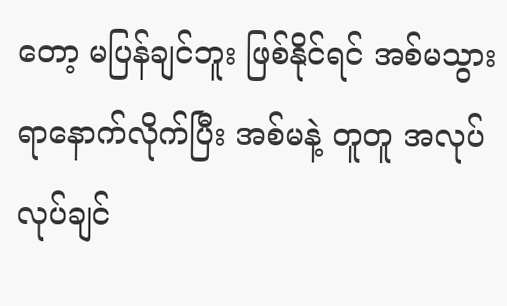တော့ မပြန်ချင်ဘူး ဖြစ်နိုင်ရင် အစ်မသွားရာနောက်လိုက်ပြီး အစ်မနဲ့ တူတူ အလုပ်လုပ်ချင်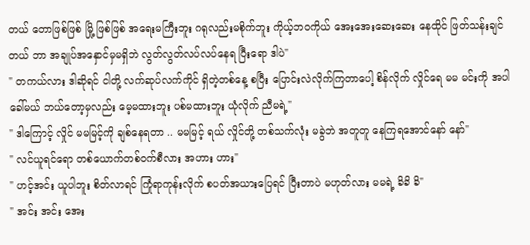တယ် တောဖြစ်ဖြစ် မြို့ ဖြစ်ဖြစ် အရေးမကြီးဘူး ဂရုလည်းမစိုက်ဘူး ကိုယ့်ဘဝကိုယ် အေးအေးဆေးဆေး နေထိုင် ဖြတ်သန်းချင်တယ် ဘာ အချုပ်အနှောင်မှမရှိဘဲ လွတ်လွတ်လပ်လပ်နေရ ပြီးရော ဒါပဲ"
" တကယ်လား ဒါဆိုရင် ငါတို့ လက်ဆုပ်လက်ကိုင် ရှိတဲ့တစ်နေ့ စပြီး ပြောင်းလဲလိုက်ကြတာပေါ့ စိန်လိုက် လှိုင်ရေ မမ မင်းကို အပါခေါ်မယ် ဘယ်တော့မှလည်း မေ့မထားဘူး ပစ်မထားဘူး ယုံလိုက် ညီမရဲ့"
" ဒါကြောင့် လှိုင် မမမြင့်ကို ချစ်နေရတာ .. မမမြင့် ရယ် လှိုင်တို့ တစ်သက်လုံး မခွဲဘဲ အတူတူ နေကြရအောင်နော် နော်"
" လင်ယူရင်ရော တစ်ယောက်တစ်ဝက်စီလား အဟား ဟား"
" ဟင့်အင်း ယူပါဘူး စိတ်လာရင် ကြုံရာကုန်းလိုက် စပတ်အယားပြေရင် ပြီးတာပဲ မဟုတ်လား မမရဲ့ ခိခိ ခိ"
" အင်း အင်း အေး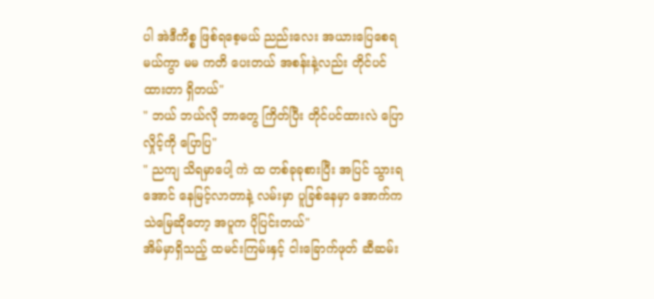ပါ အဲဒီကိစ္စ ဖြစ်ရစေ့မယ် ညည်းလေး အယားပြေစေရမယ်ကွာ မမ ကတိ ပေးတယ် အစန်းနဲ့လည်း တိုင်ပင်ထားတာ ရှိတယ်"
" ဘယ် ဘယ်လို ဘာတွေ ကြိတ်ပြီး တိုင်ပင်ထားလဲ ပြော လှိုင့်ကို ပြောပြ"
" ညကျ သိရမှာပေါ့ ကဲ ထ တစ်ခုခုစားပြီး အပြင် သွားရအောင် နေမြင့်လာတာနဲ့ လမ်းမှာ ပူခြစ်နေမှာ အောက်က သဲမြေဆိုတော့ အပူက ပိုပြင်းတယ်"
အိမ်မှာရှိသည့် ထမင်းကြမ်းနှင့် ငါးခြောက်ဖုတ် ဆီဆမ်း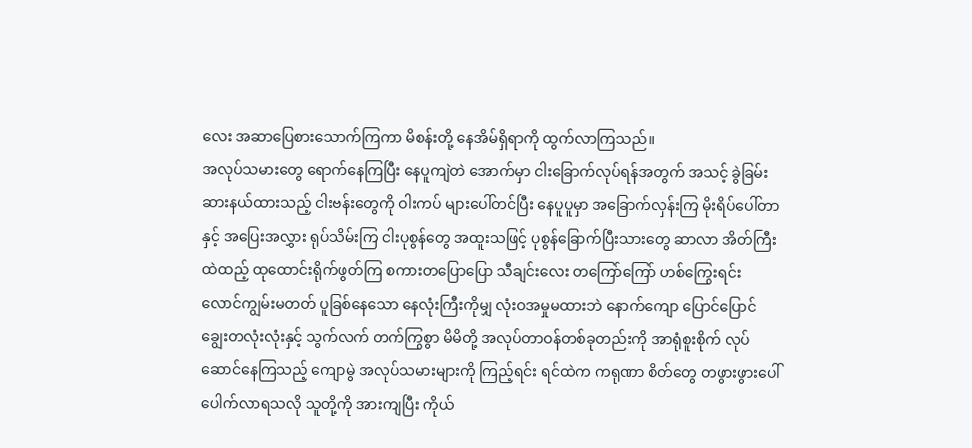လေး အဆာပြေစားသောက်ကြကာ မိစန်းတို့ နေအိမ်ရှိရာကို ထွက်လာကြသည်။
အလုပ်သမားတွေ ရောက်နေကြပြီး နေပူကျဲတဲ အောက်မှာ ငါးခြောက်လုပ်ရန်အတွက် အသင့် ခွဲခြမ်းဆားနယ်ထားသည့် ငါးဗန်းတွေကို ဝါးကပ် များပေါ်တင်ပြီး နေပူပူမှာ အခြောက်လှန်းကြ မိုးရိပ်ပေါ်တာနှင့် အပြေးအလွှား ရုပ်သိမ်းကြ ငါးပုစွန်တွေ အထူးသဖြင့် ပုစွန်ခြောက်ပြီးသားတွေ ဆာလာ အိတ်ကြီး ထဲထည့် ထုထောင်းရိုက်ဖွတ်ကြ စကားတပြောပြော သီချင်းလေး တကြော်ကြော် ဟစ်ကြွေးရင်း လောင်ကျွမ်းမတတ် ပူခြစ်နေသော နေလုံးကြီးကိုမျှ လုံးဝအမှုမထားဘဲ နောက်ကျော ပြောင်ပြောင် ချွေးတလုံးလုံးနှင့် သွက်လက် တက်ကြွစွာ မိမိတို့ အလုပ်တာဝန်တစ်ခုတည်းကို အာရုံစူးစိုက် လုပ်ဆောင်နေကြသည့် ကျောမွဲ အလုပ်သမားများကို ကြည့်ရင်း ရင်ထဲက ကရုဏာ စိတ်တွေ တဖွားဖွားပေါ်ပေါက်လာရသလို သူတို့ကို အားကျပြီး ကိုယ်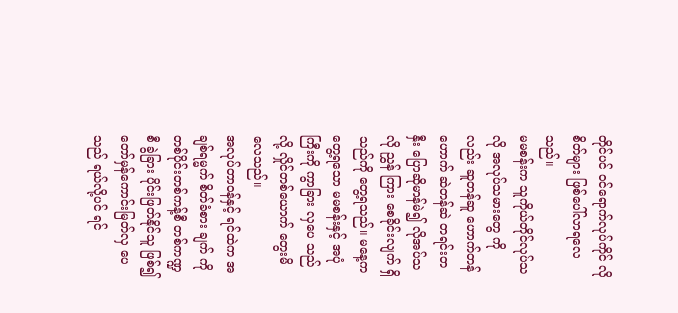တိုင်ပင် ဝင်ရောက်လုပ်ကိုင် လိုစိတ်များ ဖြစ်ပေါ်လာရလေသည်။
မမစန်းက သူကိုယ်တိုင်လုပ်သလို အလုပ်သမားတွေ ကိုလည်း ဆူတန်ဆူ ဟောက်တန်ဟောက် ဆဲတန်ဆဲ တရင်းတနှီး ပြောဆိုမာန်မဲ၍ လိုအပ်သလို ညွှန် ကြား စေခိုင်းလျက် ရှိသည်ကို တွေ့ရသည်။ မနေ့က တွေ့ရသော မမစန်းနှင့် အပုံကြီးကို ကွာခြား လှပေ သည်လို့ လှိုင်တစ်ယောက် တွေးမိလေသည်။
အလုပ်တာဝန်နှင့် ရင်ထဲက အချစ်ရမ္မက် စိတ်ခံစား ချက် ကို တစ်ပိုင်းတစ်ကန့်စီ တစ်ကဏ္ဍစီ ခွဲခြား ပိုင်းဖြတ်နိုင်သူ ဖြစ်၍ တော်မှန်ကောင်းမြတ်လှ ပေသည် ရယ်လို့ပင် ရင်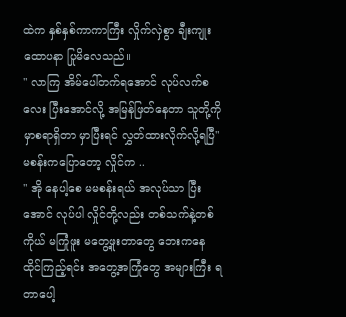ထဲက နှစ်နှစ်ကာကာကြီး လှိုက်လှဲစွာ ချီးကျုးထောပနာ ပြုမိလေသည်။
" လာကြ အိမ်ပေါ်တက်ရအောင် လုပ်လက်စလေး ပြီးအောင်လို့ အမြန်ဖြတ်နေတာ သူတို့ကို မှာစရာရှိတာ မှာပြီးရင် လွှတ်ထားလိုက်လို့ရပြီ"
မစန်းကပြောတော့ လှိုင်က ..
" အို နေပါ့စေ မမစန်းရယ် အလုပ်သာ ပြီးအောင် လုပ်ပါ လှိုင်တို့လည်း တစ်သက်နဲ့တစ်ကိုယ် မကြုံဖူး မတွေ့ဖူးတာတွေ ဘေးကနေ ထိုင်ကြည့်ရင်း အတွေ့အကြုံတွေ အများကြီး ရတာပေါ့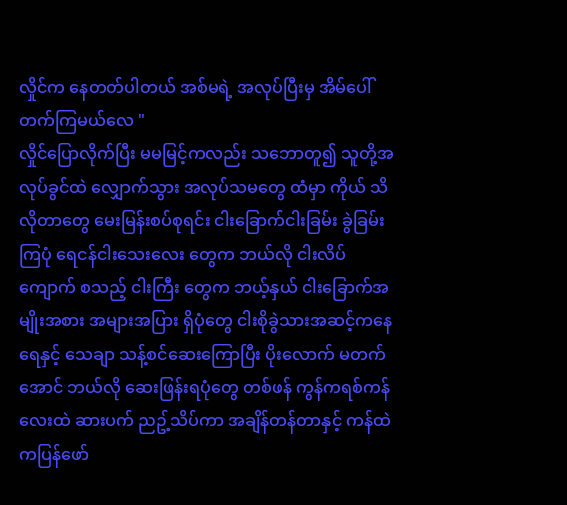လှိုင်က နေတတ်ပါတယ် အစ်မရဲ့ အလုပ်ပြီးမှ အိမ်ပေါ် တက်ကြမယ်လေ "
လှိုင်ပြောလိုက်ပြီး မမမြင့်ကလည်း သဘောတူ၍ သူတို့အလုပ်ခွင်ထဲ လျှောက်သွား အလုပ်သမတွေ ထံမှာ ကိုယ် သိလိုတာတွေ မေးမြန်းစပ်စုရင်း ငါးခြောက်ငါးခြမ်း ခွဲခြမ်းကြပုံ ရေငန်ငါးသေးလေး တွေက ဘယ်လို ငါးလိပ်ကျောက် စသည့် ငါးကြီး တွေက ဘယ့်နှယ် ငါးခြောက်အမျိုးအစား အများအပြား ရှိပုံတွေ ငါးစိုခွဲသားအဆင့်ကနေ ရေနှင့် သေချာ သန့်စင်ဆေးကြောပြီး ပိုးလောက် မတက်အောင် ဘယ်လို ဆေးဖြန်းရပုံတွေ တစ်ဖန် ကွန်ကရစ်ကန်လေးထဲ ဆားပက် ညဥ့်သိပ်ကာ အချိန်တန်တာနှင့် ကန်ထဲကပြန်ဖော်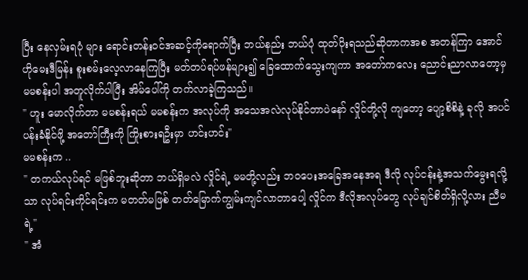ပြီး နေလှမ်းရပုံ များ ရောင်းတန်းဝင်အဆင့်ကိုရောက်ပြီး ဘယ်နည်း ဘယ်ပုံ ထုတ်ပိုးရသည်ဆိုတာကအစ အတန်ကြာ အောင် ဟိုမေးဒီမြန်း စူးစမ်းလေ့လာနေကြပြီး မတ်တပ်ရပ်ဖန်များ၍ ခြေထောက်သွေးကျကာ အတော်ကလေး ညောင်းညာလာတော့မှ မမစန်းပါ အတူလိုက်ပါပြီး အိမ်ပေါ်ကို တက်လာခဲ့ကြသည်။
" ဟူး မောလိုက်တာ မမစန်းရယ် မမစန်းက အလုပ်ကို အသေအလဲလုပ်နိုင်တာပဲနော် လှိုင်တို့လို ကျတော့ ပျော့စိစိနဲ့ ခုလို အပင်ပန်းခံနိုင်ဖို့ အတော်ကြီးကို ကြိုးစားရဦးမှာ ဟင်းဟင်း"
မမစန်းက ..
" တကယ်လုပ်ရင် မဖြစ်ဘူးဆိုတာ ဘယ်ရှိမလဲ လှိုင်ရဲ့ မမတို့လည်း ဘဝပေးအခြေအနေအရ ဒီလို လုပ်ငန်းနဲ့အသက်မွေးရလို့သာ လုပ်ရင်းကိုင်ရင်းက မတတ်မဖြစ် တတ်မြောက်ကျွမ်းကျင်လာတာပေါ့ လှိုင်က ဒီလိုအလုပ်တွေ လုပ်ချင်စိတ်ရှိလို့လား ညီမရဲ့"
" အံ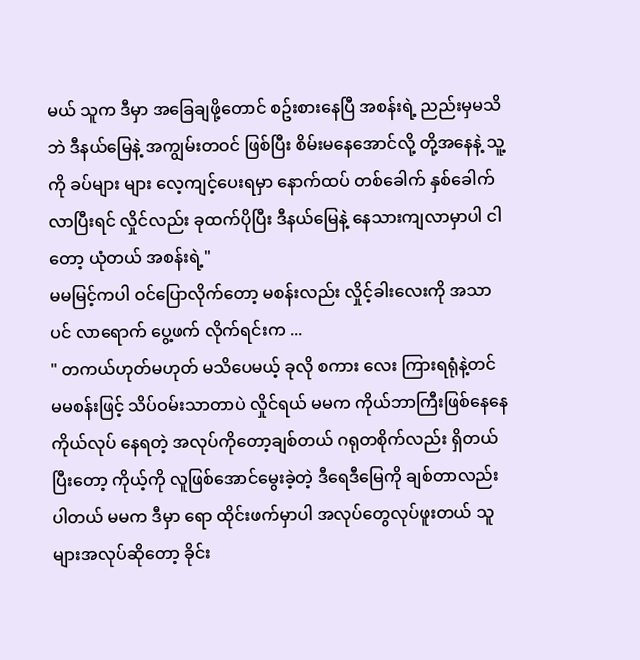မယ် သူက ဒီမှာ အခြေချဖို့တောင် စဥ်းစားနေပြီ အစန်းရဲ့ ညည်းမှမသိဘဲ ဒီနယ်မြေနဲ့ အကျွမ်းတဝင် ဖြစ်ပြီး စိမ်းမနေအောင်လို့ တို့အနေနဲ့ သူ့ကို ခပ်များ များ လေ့ကျင့်ပေးရမှာ နောက်ထပ် တစ်ခေါက် နှစ်ခေါက် လာပြီးရင် လှိုင်လည်း ခုထက်ပိုပြီး ဒီနယ်မြေနဲ့ နေသားကျလာမှာပါ ငါတော့ ယုံတယ် အစန်းရဲ့"
မမမြင့်ကပါ ဝင်ပြောလိုက်တော့ မစန်းလည်း လှိုင့်ခါးလေးကို အသာပင် လာရောက် ပွေ့ဖက် လိုက်ရင်းက ...
" တကယ်ဟုတ်မဟုတ် မသိပေမယ့် ခုလို စကား လေး ကြားရရုံနဲ့တင် မမစန်းဖြင့် သိပ်ဝမ်းသာတာပဲ လှိုင်ရယ် မမက ကိုယ်ဘာကြီးဖြစ်နေနေ ကိုယ်လုပ် နေရတဲ့ အလုပ်ကိုတော့ချစ်တယ် ဂရုတစိုက်လည်း ရှိတယ် ပြီးတော့ ကိုယ့်ကို လူဖြစ်အောင်မွေးခဲ့တဲ့ ဒီရေဒီမြေကို ချစ်တာလည်း ပါတယ် မမက ဒီမှာ ရော ထိုင်းဖက်မှာပါ အလုပ်တွေလုပ်ဖူးတယ် သူများအလုပ်ဆိုတော့ ခိုင်း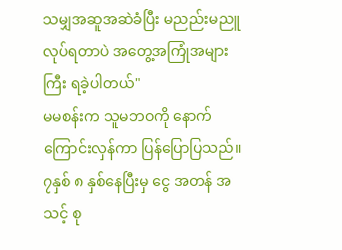သမျှအဆူအဆဲခံပြီး မညည်းမညူလုပ်ရတာပဲ အတွေ့အကြုံအများကြီး ရခဲ့ပါတယ်"
မမစန်းက သူမဘဝကို နောက်ကြောင်းလှန်ကာ ပြန်ပြောပြသည်။ ၇နှစ် ၈ နှစ်နေပြီးမှ ငွေ အတန် အသင့် စု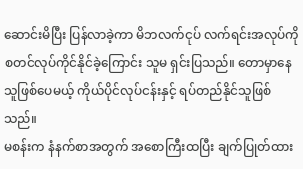ဆောင်းမိပြီး ပြန်လာခဲ့ကာ မိဘလက်ငုပ် လက်ရင်းအလုပ်ကို စတင်လုပ်ကိုင်နိုင်ခဲ့ကြောင်း သူမ ရှင်းပြသည်။ တောမှာနေသူဖြစ်ပေမယ့် ကိုယ်ပိုင်လုပ်ငန်းနှင့် ရပ်တည်နိုင်သူဖြစ်သည်။
မစန်းက နံနက်စာအတွက် အစောကြီးထပြီး ချက်ပြုတ်ထား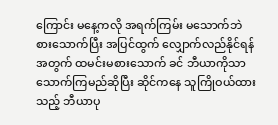ကြောင်း မနေ့ကလို အရက်ကြမ်း မသောက်ဘဲ စားသောက်ပြီး အပြင်ထွက် လျှောက်လည်နိုင်ရန်အတွက် ထမင်းမစားသောက် ခင် ဘီယာကိုသာ သောက်ကြမည်ဆိုပြီး ဆိုင်ကနေ သူကြိုဝယ်ထားသည့် ဘီယာပု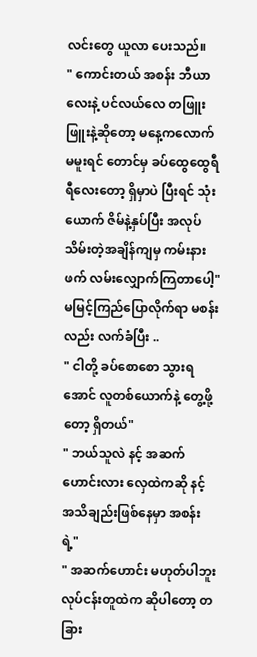လင်းတွေ ယူလာ ပေးသည်။
" ကောင်းတယ် အစန်း ဘီယာလေးနဲ့ ပင်လယ်လေ တဖြူးဖြူးနဲ့ဆိုတော့ မနေ့ကလောက် မမူးရင် တောင်မှ ခပ်ထွေထွေရီရီလေးတော့ ရှိမှာပဲ ပြီးရင် သုံးယောက် ဇိမ်နဲ့နှပ်ပြီး အလုပ်သိမ်းတဲ့အချိန်ကျမှ ကမ်းနားဖက် လမ်းလျှောက်ကြတာပေါ့"
မမြင့်ကြည်ပြောလိုက်ရာ မစန်းလည်း လက်ခံပြီး ..
" ငါတို့ ခပ်စောစော သွားရအောင် လူတစ်ယောက်နဲ့ တွေ့ဖို့တော့ ရှိတယ်"
" ဘယ်သူလဲ နင့် အဆက်ဟောင်းလား လှေထဲကဆို နင့် အသိချည်းဖြစ်နေမှာ အစန်းရဲ့"
" အဆက်ဟောင်း မဟုတ်ပါဘူး လုပ်ငန်းတူထဲက ဆိုပါတော့ တခြား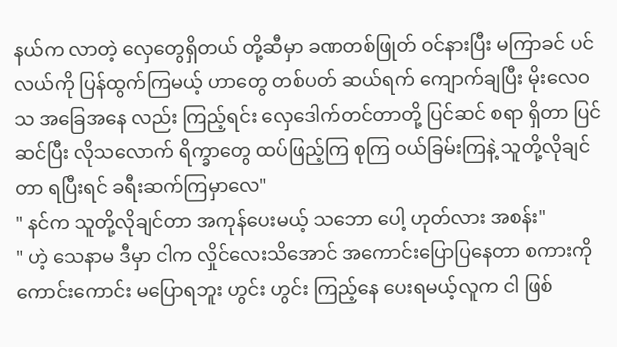နယ်က လာတဲ့ လှေတွေရှိတယ် တို့ဆီမှာ ခဏတစ်ဖြုတ် ဝင်နားပြီး မကြာခင် ပင်လယ်ကို ပြန်ထွက်ကြမယ့် ဟာတွေ တစ်ပတ် ဆယ်ရက် ကျောက်ချပြီး မိုးလေဝသ အခြေအနေ လည်း ကြည့်ရင်း လှေဒေါက်တင်တာတို့ ပြင်ဆင် စရာ ရှိတာ ပြင်ဆင်ပြီး လိုသလောက် ရိက္ခာတွေ ထပ်ဖြည့်ကြ စုကြ ဝယ်ခြမ်းကြနဲ့ သူတို့လိုချင်တာ ရပြီးရင် ခရီးဆက်ကြမှာလေ"
" နင်က သူတို့လိုချင်တာ အကုန်ပေးမယ့် သဘော ပေါ့ ဟုတ်လား အစန်း"
" ဟဲ့ သေနာမ ဒီမှာ ငါက လှိုင်လေးသိအောင် အကောင်းပြောပြနေတာ စကားကို ကောင်းကောင်း မပြောရဘူး ဟွင်း ဟွင်း ကြည့်နေ ပေးရမယ့်လူက ငါ ဖြစ်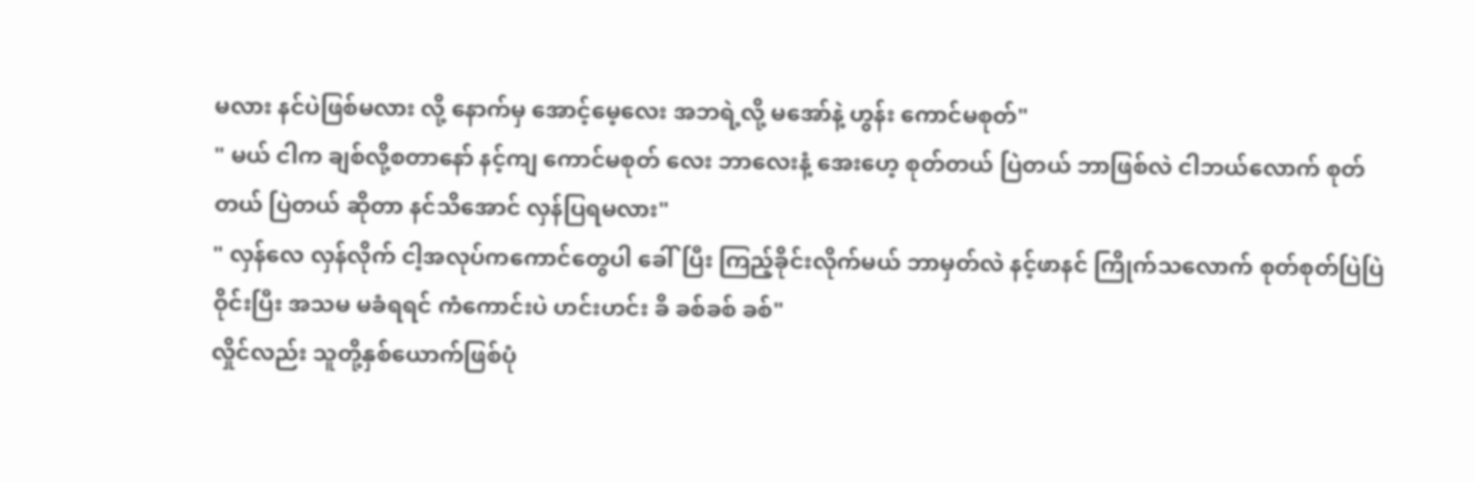မလား နင်ပဲဖြစ်မလား လို့ နောက်မှ အောင့်မေ့လေး အဘရဲ့လို့ မအော်နဲ့ ဟွန်း ကောင်မစုတ်"
" မယ် ငါက ချစ်လို့စတာနော် နင့်ကျ ကောင်မစုတ် လေး ဘာလေးနံ့ အေးဟေ့ စုတ်တယ် ပြဲတယ် ဘာဖြစ်လဲ ငါဘယ်လောက် စုတ်တယ် ပြဲတယ် ဆိုတာ နင်သိအောင် လှန်ပြရမလား"
" လှန်လေ လှန်လိုက် ငါ့အလုပ်ကကောင်တွေပါ ခေါ်ပြီး ကြည့်ခိုင်းလိုက်မယ် ဘာမှတ်လဲ နင့်ဖာနင် ကြိုက်သလောက် စုတ်စုတ်ပြဲပြဲ ဝိုင်းပြီး အသမ မခံရရင် ကံကောင်းပဲ ဟင်းဟင်း ခိ ခစ်ခစ် ခစ်"
လှိုင်လည်း သူတို့နှစ်ယောက်ဖြစ်ပုံ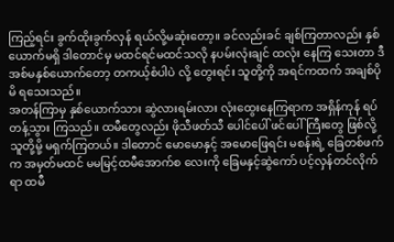ကြည့်ရင်း ခွက်ထိုးခွက်လှန် ရယ်လို့မဆုံးတော့။ ခင်လည်းခင် ချစ်ကြတာလည်း နှစ်ယောက်မရှိ ဒါတောင်မှ မထင်ရင်မထင်သလို နပမ်းလုံးချင် ထလုံး နေကြ သေးတာ ဒီအစ်မနှစ်ယောက်တော့ တကယ့်စံပါပဲ လို့ တွေးရင်း သူတို့ကို အရင်ကထက် အချစ်ပိုမိ ရသေးသည်။
အတန်ကြာမှ နှစ်ယောက်သား ဆွဲလားရမ်းလား လုံးထွေးနေကြရာက အရှိန်ကုန် ရပ်တန့်သွား ကြသည်။ ထမီတွေလည်း ဖိုသီဖတ်သီ ပေါင်ပေါ် ဖင်ပေါ်ကြီးတွေ ဖြစ်လို့ သူတို့မို့ မရှက်ကြတယ်။ ဒါတောင် မောမောနှင့် အမောဖြေရင်း မစန်းရဲ့ ခြေတစ်ဖက်က အမှတ်မထင် မမမြင့်ထမီအောက်စ လေးကို ခြေမနှင့်ဆွဲကော် ပင့်လှန်တင်လိုက်ရာ ထမီ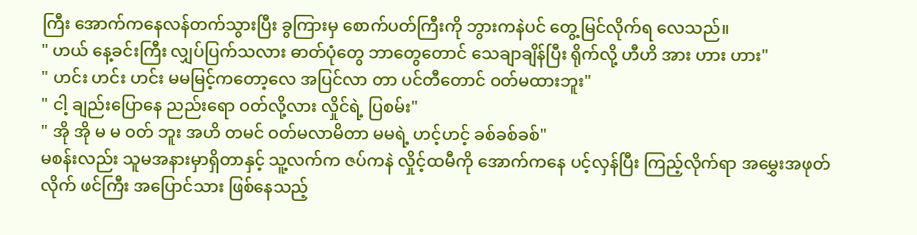ကြီး အောက်ကနေလန်တက်သွားပြီး ခွကြားမှ စောက်ပတ်ကြီးကို ဘွားကနဲပင် တွေ့မြင်လိုက်ရ လေသည်။
" ဟယ် နေ့ခင်းကြီး လျှပ်ပြက်သလား ဓာတ်ပုံတွေ ဘာတွေတောင် သေချာချိန်ပြီး ရိုက်လို့ ဟီဟိ အား ဟား ဟား"
" ဟင်း ဟင်း ဟင်း မမမြင့်ကတော့လေ အပြင်လာ တာ ပင်တီတောင် ဝတ်မထားဘူး"
" ငါ့ ချည်းပြောနေ ညည်းရော ဝတ်လို့လား လှိုင်ရဲ့ ပြစမ်း"
" အို အို မ မ ဝတ် ဘူး အဟိ တမင် ဝတ်မလာမိတာ မမရဲ့ ဟင့်ဟင့် ခစ်ခစ်ခစ်"
မစန်းလည်း သူမအနားမှာရှိတာနှင့် သူ့လက်က ဇပ်ကနဲ လှိုင့်ထမီကို အောက်ကနေ ပင့်လှန်ပြီး ကြည့်လိုက်ရာ အမွှေးအဖုတ်လိုက် ဖင်ကြီး အပြောင်သား ဖြစ်နေသည့်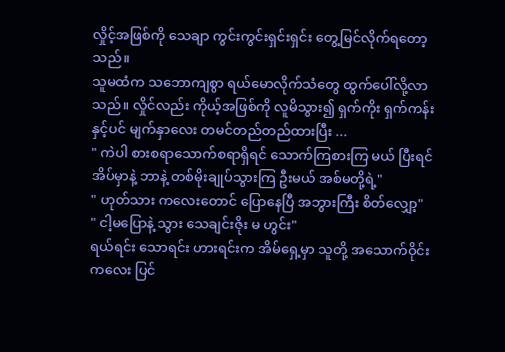လှိုင့်အဖြစ်ကို သေချာ ကွင်းကွင်းရှင်းရှင်း တွေ့မြင်လိုက်ရတော့သည်။
သူမထံက သဘောကျစွာ ရယ်မောလိုက်သံတွေ ထွက်ပေါ်လို့လာသည်။ လှိုင်လည်း ကိုယ့်အဖြစ်ကို လူမိသွား၍ ရှက်ကိုး ရှက်ကန်းနှင့်ပင် မျက်နှာလေး တမင်တည်တည်ထားပြီး ...
" ကဲပါ စားစရာသောက်စရာရှိရင် သောက်ကြစားကြ မယ် ပြီးရင် အိပ်မှာနဲ့ ဘာနဲ့ တစ်မိုးချုပ်သွားကြ ဦးမယ် အစ်မတို့ရဲ့"
" ဟုတ်သား ကလေးတောင် ပြောနေပြီ အဘွားကြီး စိတ်လျှော့"
" ငါ့မပြောနဲ့ သွား သေချင်းဇိုး မ ဟွင်း"
ရယ်ရင်း သောရင်း ဟားရင်းက အိမ်ရှေ့မှာ သူတို့ အသောက်ဝိုင်းကလေး ပြင်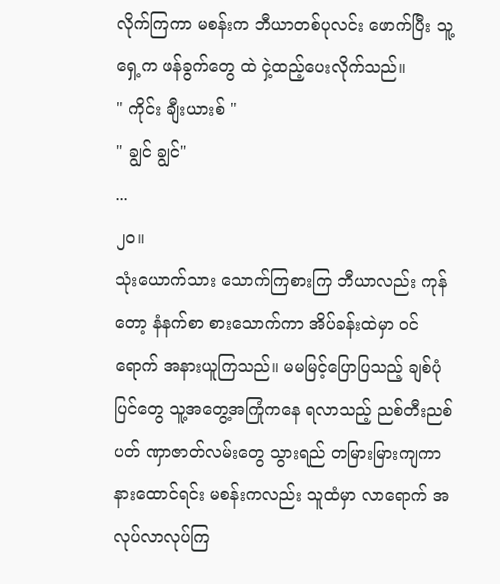လိုက်ကြကာ မစန်းက ဘီယာတစ်ပုလင်း ဖောက်ပြီး သူ့ရှေ့က ဖန်ခွက်တွေ ထဲ ငှဲ့ထည့်ပေးလိုက်သည်။
" ကိုင်း ချီးယားစ် "
" ချွင် ချွင်"
...
၂၀။
သုံးယောက်သား သောက်ကြစားကြ ဘီယာလည်း ကုန်တော့ နံနက်စာ စားသောက်ကာ အိပ်ခန်းထဲမှာ ဝင်ရောက် အနားယူကြသည်။ မမမြင့်ပြောပြသည့် ချစ်ပုံပြင်တွေ သူ့အတွေ့အကြုံကနေ ရလာသည့် ညစ်တီးညစ်ပတ် ဏှာဇာတ်လမ်းတွေ သွားရည် တမြားမြားကျကာ နားထောင်ရင်း မစန်းကလည်း သူထံမှာ လာရောက် အလုပ်လာလုပ်ကြ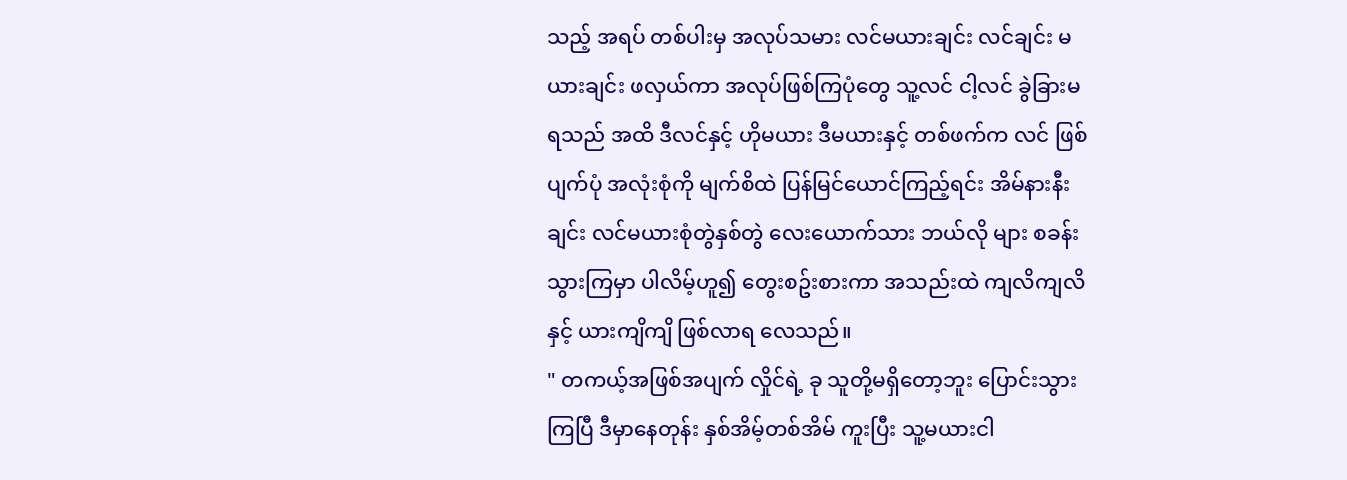သည့် အရပ် တစ်ပါးမှ အလုပ်သမား လင်မယားချင်း လင်ချင်း မယားချင်း ဖလှယ်ကာ အလုပ်ဖြစ်ကြပုံတွေ သူ့လင် ငါ့လင် ခွဲခြားမရသည် အထိ ဒီလင်နှင့် ဟိုမယား ဒီမယားနှင့် တစ်ဖက်က လင် ဖြစ်ပျက်ပုံ အလုံးစုံကို မျက်စိထဲ ပြန်မြင်ယောင်ကြည့်ရင်း အိမ်နားနီးချင်း လင်မယားစုံတွဲနှစ်တွဲ လေးယောက်သား ဘယ်လို များ စခန်းသွားကြမှာ ပါလိမ့်ဟူ၍ တွေးစဥ်းစားကာ အသည်းထဲ ကျလိကျလိနှင့် ယားကျိကျိ ဖြစ်လာရ လေသည်။
" တကယ့်အဖြစ်အပျက် လှိုင်ရဲ့ ခု သူတို့မရှိတော့ဘူး ပြောင်းသွားကြပြီ ဒီမှာနေတုန်း နှစ်အိမ့်တစ်အိမ် ကူးပြီး သူ့မယားငါ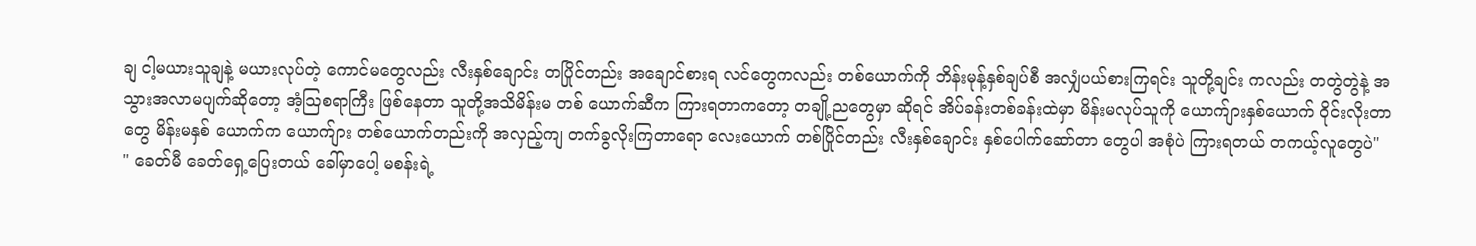ချ ငါ့မယားသူချနဲ့ မယားလုပ်တဲ့ ကောင်မတွေလည်း လီးနှစ်ချောင်း တပြိုင်တည်း အချောင်စားရ လင်တွေကလည်း တစ်ယောက်ကို ဘိန်းမုန့်နှစ်ချပ်စီ အလျှံပယ်စားကြရင်း သူတို့ချင်း ကလည်း တတွဲတွဲနဲ့ အသွားအလာမပျက်ဆိုတော့ အံ့သြစရာကြီး ဖြစ်နေတာ သူတို့အသိမိန်းမ တစ် ယောက်ဆီက ကြားရတာကတော့ တချို့ညတွေမှာ ဆိုရင် အိပ်ခန်းတစ်ခန်းထဲမှာ မိန်းမလုပ်သူကို ယောက်ျားနှစ်ယောက် ဝိုင်းလိုးတာတွေ မိန်းမနှစ် ယောက်က ယောက်ျား တစ်ယောက်တည်းကို အလှည့်ကျ တက်ခွလိုးကြတာရော လေးယောက် တစ်ပြိုင်တည်း လီးနှစ်ချောင်း နှစ်ပေါက်ဆော်တာ တွေပါ အစုံပဲ ကြားရတယ် တကယ့်လူတွေပဲ"
" ခေတ်မီ ခေတ်ရှေ့ပြေးတယ် ခေါ်မှာပေါ့ မစန်းရဲ့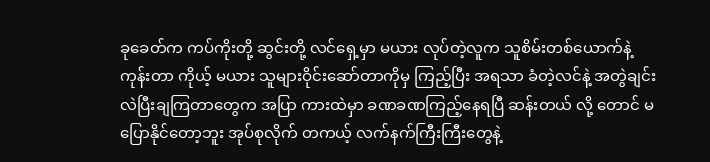ခုခေတ်က ကပ်ကိုးတို့ ဆွင်းတို့ လင်ရှေ့မှာ မယား လုပ်တဲ့လူက သူစိမ်းတစ်ယောက်နဲ့ကုန်းတာ ကိုယ့် မယား သူများဝိုင်းဆော်တာကိုမှ ကြည့်ပြီး အရသာ ခံတဲ့လင်နဲ့ အတွဲချင်းလဲပြီးချကြတာတွေက အပြာ ကားထဲမှာ ခဏခဏကြည့်နေရပြီ ဆန်းတယ် လို့ တောင် မပြောနိုင်တော့ဘူး အုပ်စုလိုက် တကယ့် လက်နက်ကြီးကြီးတွေနဲ့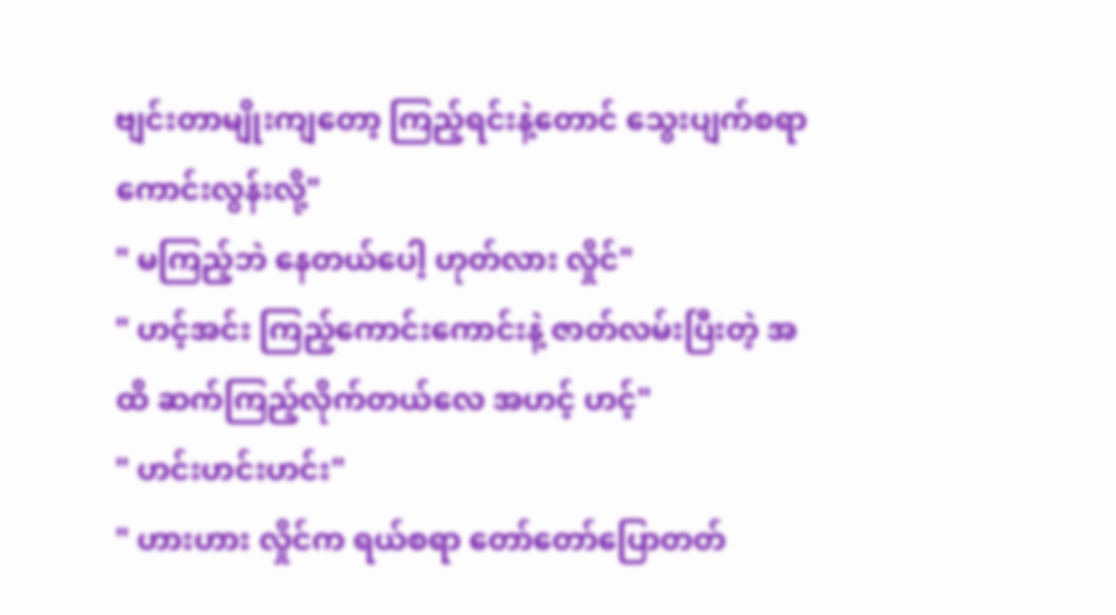ဗျင်းတာမျိုးကျတော့ ကြည့်ရင်းနဲ့တောင် သွေးပျက်စရာကောင်းလွန်းလို့"
" မကြည့်ဘဲ နေတယ်ပေါ့ ဟုတ်လား လှိုင်"
" ဟင့်အင်း ကြည့်ကောင်းကောင်းနဲ့ ဇာတ်လမ်းပြီးတဲ့ အထိ ဆက်ကြည့်လိုက်တယ်လေ အဟင့် ဟင့်"
" ဟင်းဟင်းဟင်း"
" ဟားဟား လှိုင်က ရယ်စရာ တော်တော်ပြောတတ်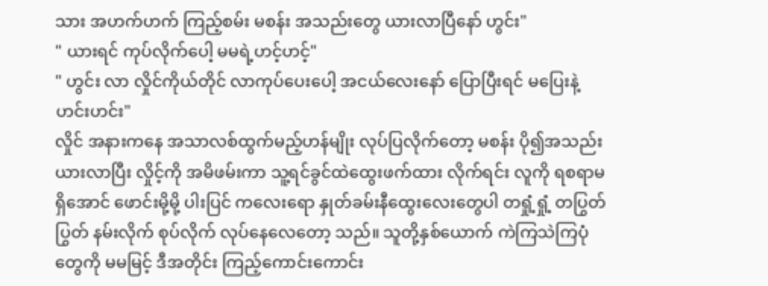သား အဟက်ဟက် ကြည့်စမ်း မစန်း အသည်းတွေ ယားလာပြီနော် ဟွင်း"
" ယားရင် ကုပ်လိုက်ပေါ့ မမရဲ့ဟင့်ဟင့်"
" ဟွင်း လာ လှိုင်ကိုယ်တိုင် လာကုပ်ပေးပေါ့ အငယ်လေးနော် ပြောပြီးရင် မပြေးနဲ့ ဟင်းဟင်း"
လှိုင် အနားကနေ အသာလစ်ထွက်မည့်ဟန်မျိုး လုပ်ပြလိုက်တော့ မစန်း ပို၍အသည်းယားလာပြီး လှိုင့်ကို အမိဖမ်းကာ သူ့ရင်ခွင်ထဲထွေးဖက်ထား လိုက်ရင်း လူကို ရစရာမရှိအောင် ဖောင်းမို့မို့ ပါးပြင် ကလေးရော နှုတ်ခမ်းနီထွေးလေးတွေပါ တရှုံ့ရှုံ့ တပြွတ်ပြွတ် နမ်းလိုက် စုပ်လိုက် လုပ်နေလေတော့ သည်။ သူတို့နှစ်ယောက် ကဲကြသဲကြပုံတွေကို မမမြင့် ဒီအတိုင်း ကြည့်ကောင်းကောင်း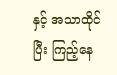နှင့် အသာထိုင်ပြီး ကြည့်နေ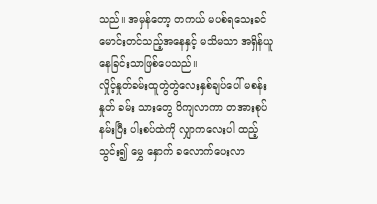သည်။ အမှန်တော့ တကယ် မပစ်ရသေးခင် မောင်းတင်သည့်အနေနှင့် မသိမသာ အရှိန်ယူနေခြင်းသာဖြစ်ပေသည်။
လှိုင့်နှုတ်ခမ်းထူတွဲတွဲလေးနှစ်ချပ်ပေါ် မစန်းနှုတ် ခမ်း သားတွေ ပိကျလာကာ တအားစုပ်နမ်းပြီး ပါးစပ်ထဲကို လျှာကလေးပါ ထည့်သွင်း၍ မွှေ နှောက် ခလောက်ပေးလာ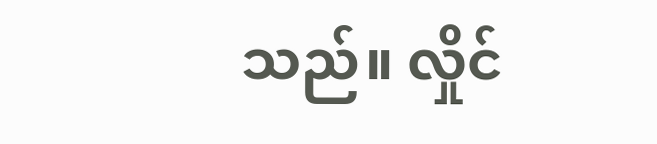သည်။ လှိုင်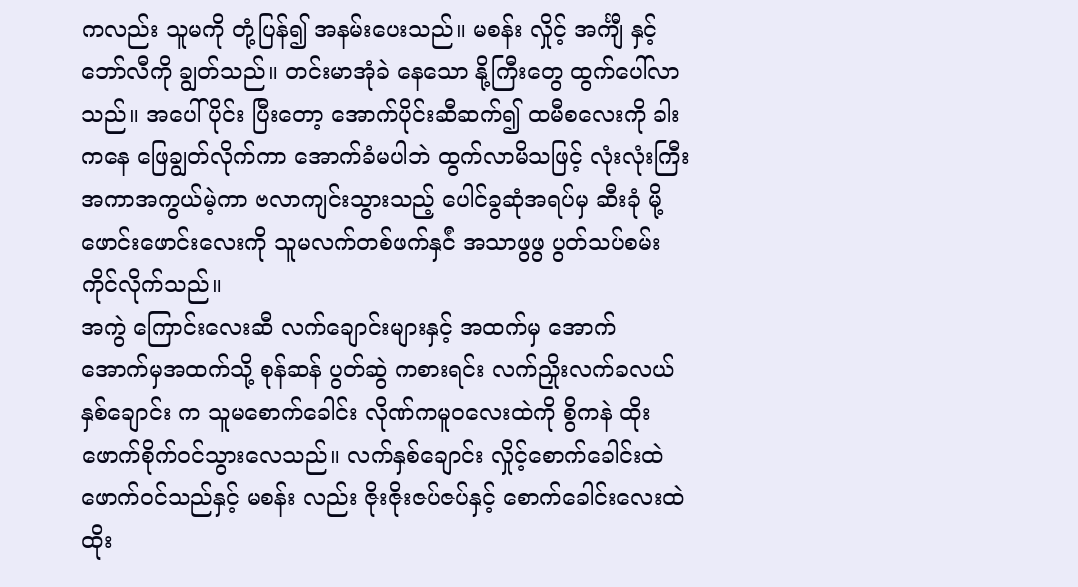ကလည်း သူမကို တုံ့ပြန်၍ အနမ်းပေးသည်။ မစန်း လှိုင့် အင်္ကျီ နှင့်ဘော်လီကို ချွတ်သည်။ တင်းမာအုံခဲ နေသော နို့ကြီးတွေ ထွက်ပေါ်လာသည်။ အပေါ်ပိုင်း ပြီးတော့ အောက်ပိုင်းဆီဆက်၍ ထမီစလေးကို ခါးကနေ ဖြေချွတ်လိုက်ကာ အောက်ခံမပါဘဲ ထွက်လာမိသဖြင့် လုံးလုံးကြီး အကာအကွယ်မဲ့ကာ ဗလာကျင်းသွားသည့် ပေါင်ခွဆုံအရပ်မှ ဆီးခုံ မို့ဖောင်းဖောင်းလေးကို သူမလက်တစ်ဖက်နှင်ံ အသာဖွဖွ ပွတ်သပ်စမ်းကိုင်လိုက်သည်။
အကွဲ ကြောင်းလေးဆီ လက်ချောင်းများနှင့် အထက်မှ အောက် အောက်မှအထက်သို့ စုန်ဆန် ပွတ်ဆွဲ ကစားရင်း လက်ညှိုးလက်ခလယ်နှစ်ချောင်း က သူမစောက်ခေါင်း လိုဏ်ကမူဝလေးထဲကို စွိကနဲ ထိုးဖောက်စိုက်ဝင်သွားလေသည်။ လက်နှစ်ချောင်း လှိုင့်စောက်ခေါင်းထဲ ဖောက်ဝင်သည်နှင့် မစန်း လည်း ဇိုးဇိုးဇပ်ဇပ်နှင့် စောက်ခေါင်းလေးထဲ ထိုး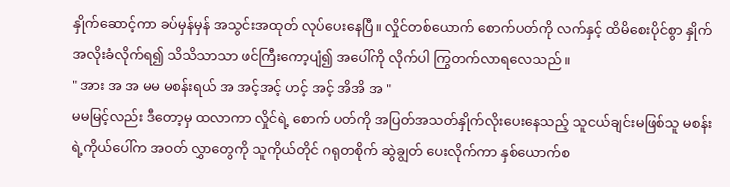နှိုက်ဆောင့်ကာ ခပ်မှန်မှန် အသွင်းအထုတ် လုပ်ပေးနေပြီ။ လှိုင်တစ်ယောက် စောက်ပတ်ကို လက်နှင့် ထိမိစေးပိုင်စွာ နှိုက်အလိုးခံလိုက်ရ၍ သိသိသာသာ ဖင်ကြီးကော့ပျံ၍ အပေါ်ကို လိုက်ပါ ကြွတက်လာရလေသည်။
" အား အ အ မမ မစန်းရယ် အ အင့်အင့် ဟင့် အင့် အိအိ အ "
မမမြင့်လည်း ဒီတော့မှ ထလာကာ လှိုင်ရဲ့ စောက် ပတ်ကို အပြတ်အသတ်နှိုက်လိုးပေးနေသည့် သူငယ်ချင်းမဖြစ်သူ မစန်းရဲ့ကိုယ်ပေါ်က အဝတ် လွှာတွေကို သူကိုယ်တိုင် ဂရုတစိုက် ဆွဲချွတ် ပေးလိုက်ကာ နှစ်ယောက်စ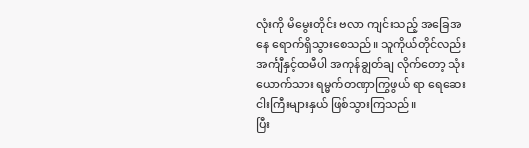လုံးကို မိမွေးတိုင်း ဗလာ ကျင်းသည့် အခြေအနေ ရောက်ရှိသွားစေသည်။ သူကိုယ်တိုင်လည်း အင်္ကျီနှင့်ထမီပါ အကုန်ချွတ်ချ လိုက်တော့ သုံးယောက်သား ရမ္မက်တဏှာကြွဖွယ် ရာ ရေဆေးငါးကြီးများနှယ် ဖြစ်သွားကြသည်။
ပြီး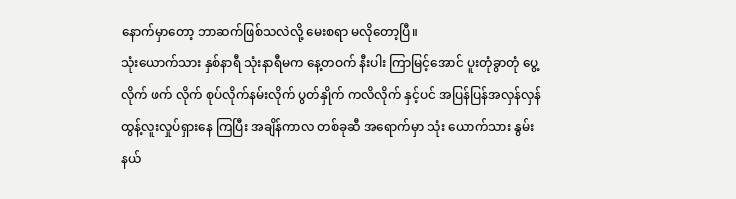နောက်မှာတော့ ဘာဆက်ဖြစ်သလဲလို့ မေးစရာ မလိုတော့ပြီ။
သုံးယောက်သား နှစ်နာရီ သုံးနာရီမက နေ့တဝက် နီးပါး ကြာမြင့်အောင် ပူးတုံခွာတုံ ပွေ့လိုက် ဖက် လိုက် စုပ်လိုက်နမ်းလိုက် ပွတ်နှိုက် ကလိလိုက် နှင့်ပင် အပြန်ပြန်အလှန်လှန် ထွန့်လူးလှုပ်ရှားနေ ကြပြီး အချိန်ကာလ တစ်ခုဆီ အရောက်မှာ သုံး ယောက်သား နွမ်းနယ်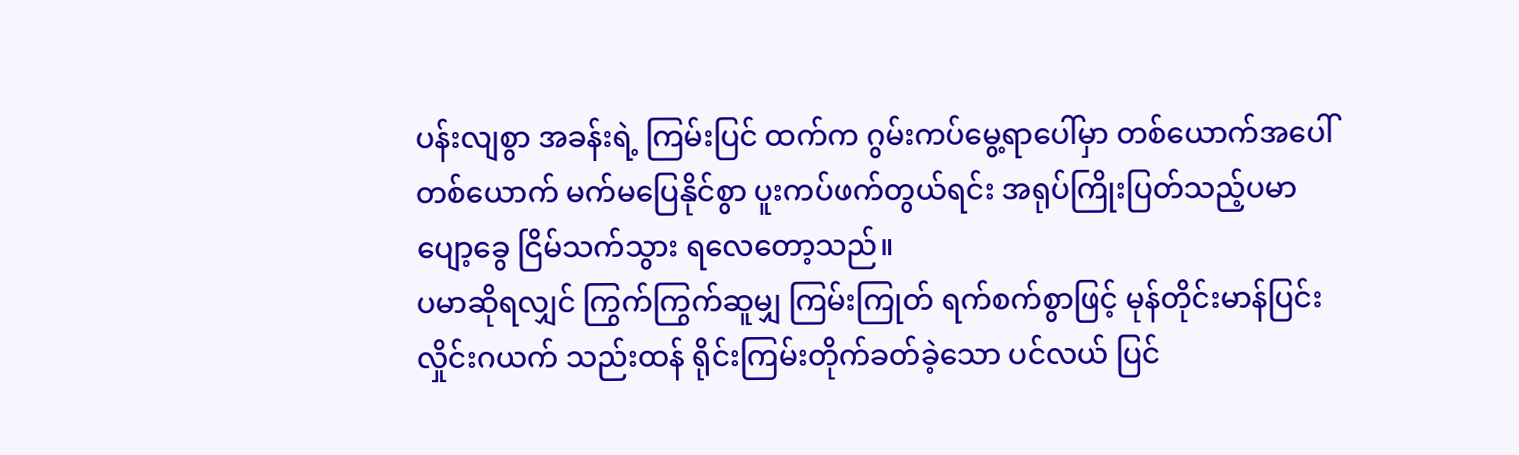ပန်းလျစွာ အခန်းရဲ့ ကြမ်းပြင် ထက်က ဂွမ်းကပ်မွေ့ရာပေါ်မှာ တစ်ယောက်အပေါ် တစ်ယောက် မက်မပြေနိုင်စွာ ပူးကပ်ဖက်တွယ်ရင်း အရုပ်ကြိုးပြတ်သည့်ပမာ ပျော့ခွေ ငြိမ်သက်သွား ရလေတော့သည်။
ပမာဆိုရလျှင် ကြွက်ကြွက်ဆူမျှ ကြမ်းကြုတ် ရက်စက်စွာဖြင့် မုန်တိုင်းမာန်ပြင်း လှိုင်းဂယက် သည်းထန် ရိုင်းကြမ်းတိုက်ခတ်ခဲ့သော ပင်လယ် ပြင်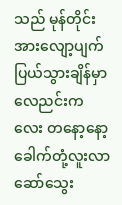သည် မုန်တိုင်းအားလျော့ပျက်ပြယ်သွားချိန်မှာ လေညင်းကလေး တနော့နော့ ခေါက်တုံ့လူးလာ ဆော်သွေး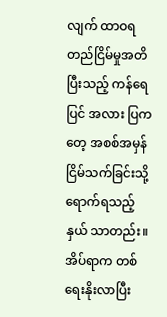လျက် ထာဝရတည်ငြိမ်မှုအတိ ပြီးသည့် ကန်ရေပြင် အလား ပြကတေ့ အစစ်အမှန် ငြိမ်သက်ခြင်းသို့ ရောက်ရသည့်နှယ် သာတည်း။
အိပ်ရာက တစ်ရေးနိုးလာပြီး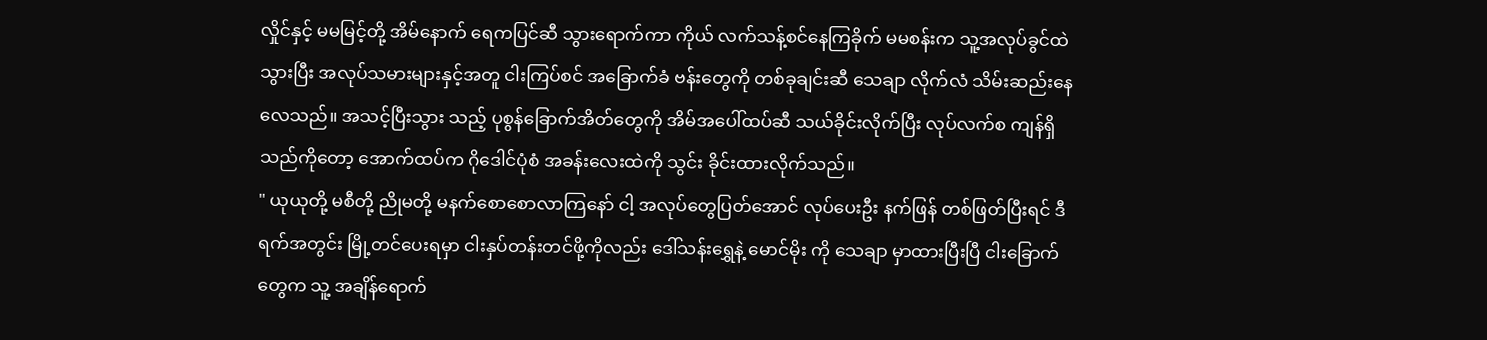လှိုင်နှင့် မမမြင့်တို့ အိမ်နောက် ရေကပြင်ဆီ သွားရောက်ကာ ကိုယ် လက်သန့်စင်နေကြခိုက် မမစန်းက သူ့အလုပ်ခွင်ထဲ သွားပြီး အလုပ်သမားများနှင့်အတူ ငါးကြပ်စင် အခြောက်ခံ ဗန်းတွေကို တစ်ခုချင်းဆီ သေချာ လိုက်လံ သိမ်းဆည်းနေလေသည်။ အသင့်ပြီးသွား သည့် ပုစွန်ခြောက်အိတ်တွေကို အိမ်အပေါ်ထပ်ဆီ သယ်ခိုင်းလိုက်ပြီး လုပ်လက်စ ကျန်ရှိသည်ကိုတော့ အောက်ထပ်က ဂိုဒေါင်ပုံစံ အခန်းလေးထဲကို သွင်း ခိုင်းထားလိုက်သည်။
" ယုယုတို့ မစီတို့ ညိုမတို့ မနက်စောစောလာကြနော် ငါ့ အလုပ်တွေပြတ်အောင် လုပ်ပေးဦး နက်ဖြန် တစ်ဖြတ်ပြီးရင် ဒီရက်အတွင်း မြို့တင်ပေးရမှာ ငါးနှပ်တန်းတင်ဖို့ကိုလည်း ဒေါ်သန်းရွှေနဲ့ မောင်မိုး ကို သေချာ မှာထားပြီးပြီ ငါးခြောက်တွေက သူ့ အချိန်ရောက်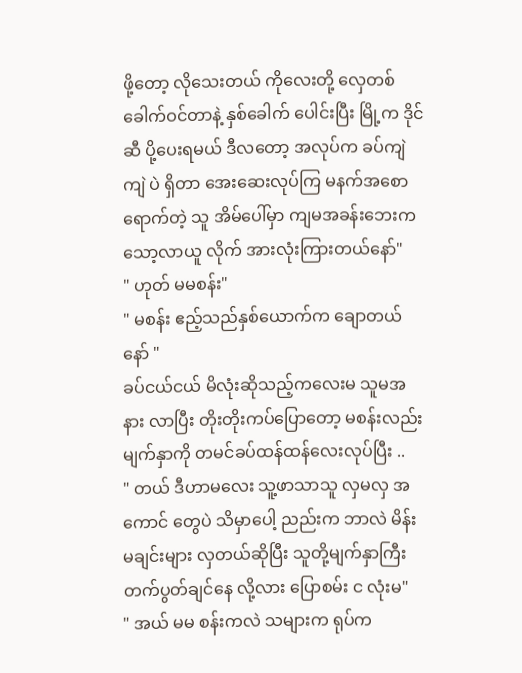ဖို့တော့ လိုသေးတယ် ကိုလေးတို့ လှေတစ်ခေါက်ဝင်တာနဲ့ နှစ်ခေါက် ပေါင်းပြီး မြို့က ဒိုင်ဆီ ပို့ပေးရမယ် ဒီလတော့ အလုပ်က ခပ်ကျဲကျဲ ပဲ ရှိတာ အေးဆေးလုပ်ကြ မနက်အစောရောက်တဲ့ သူ အိမ်ပေါ်မှာ ကျမအခန်းဘေးက သော့လာယူ လိုက် အားလုံးကြားတယ်နော်"
" ဟုတ် မမစန်း"
" မစန်း ဧည့်သည်နှစ်ယောက်က ချောတယ်နော် "
ခပ်ငယ်ငယ် မိလုံးဆိုသည့်ကလေးမ သူမအနား လာပြီး တိုးတိုးကပ်ပြောတော့ မစန်းလည်း မျက်နှာကို တမင်ခပ်ထန်ထန်လေးလုပ်ပြီး ..
" တယ် ဒီဟာမလေး သူ့ဖာသာသူ လှမလှ အကောင် တွေပဲ သိမှာပေါ့ ညည်းက ဘာလဲ မိန်းမချင်းများ လှတယ်ဆိုပြီး သူတို့မျက်နှာကြီး တက်ပွတ်ချင်နေ လို့လား ပြောစမ်း င လုံးမ"
" အယ် မမ စန်းကလဲ သများက ရုပ်က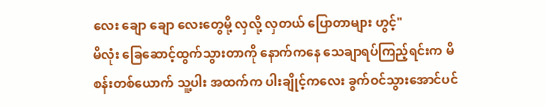လေး ချော ချော လေးတွေမို့ လှလို့ လှတယ် ပြောတာများ ဟွင့်"
မိလုံး ခြေဆောင့်ထွက်သွားတာကို နောက်ကနေ သေချာရပ်ကြည့်ရင်းက မိစန်းတစ်ယောက် သူ့ပါး အထက်က ပါးချိုင့်ကလေး ခွက်ဝင်သွားအောင်ပင်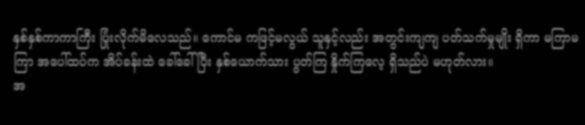နှစ်နှစ်ကာကာကြီး ပြုံးလိုက်မိလေသည်။ ကောင်မ ကဖြင့်မလွယ် သူနှင့်လည်း အတွင်းကျကျ ပတ်သက်မှုမျိုး ရှိကာ မကြာမကြာ အပေါ်ထပ်က အိပ်ခန်းထဲ ခေါ်ခေါ်ပြီး နှစ်ယောက်သား ပွတ်ကြ နှိုက်ကြလေ့ ရှိသည်ပဲ မဟုတ်လား။
အ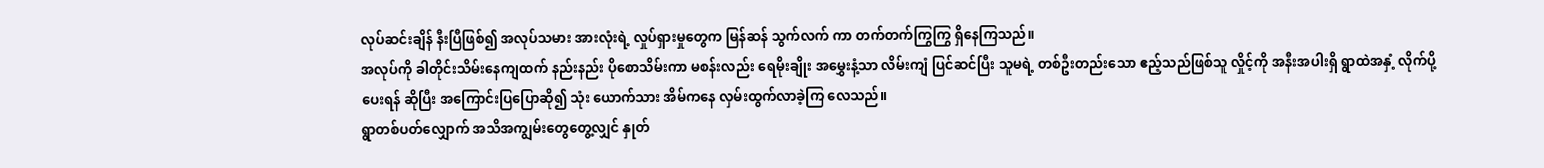လုပ်ဆင်းချိန် နီးပြီဖြစ်၍ အလုပ်သမား အားလုံးရဲ့ လှုပ်ရှားမှုတွေက မြန်ဆန် သွက်လက် ကာ တက်တက်ကြွကြွ ရှိနေကြသည်။
အလုပ်ကို ခါတိုင်းသိမ်းနေကျထက် နည်းနည်း ပိုစောသိမ်းကာ မစန်းလည်း ရေမိုးချိုး အမွှေးနံ့သာ လိမ်းကျံ ပြင်ဆင်ပြီး သူမရဲ့ တစ်ဦးတည်းသော ဧည့်သည်ဖြစ်သူ လှိုင့်ကို အနီးအပါးရှိ ရွာထဲအနှံ့ လိုက်ပို့ပေးရန် ဆိုပြီး အကြောင်းပြပြောဆို၍ သုံး ယောက်သား အိမ်ကနေ လှမ်းထွက်လာခဲ့ကြ လေသည်။
ရွာတစ်ပတ်လျှောက် အသိအကျွမ်းတွေတွေ့လျှင် နှုတ်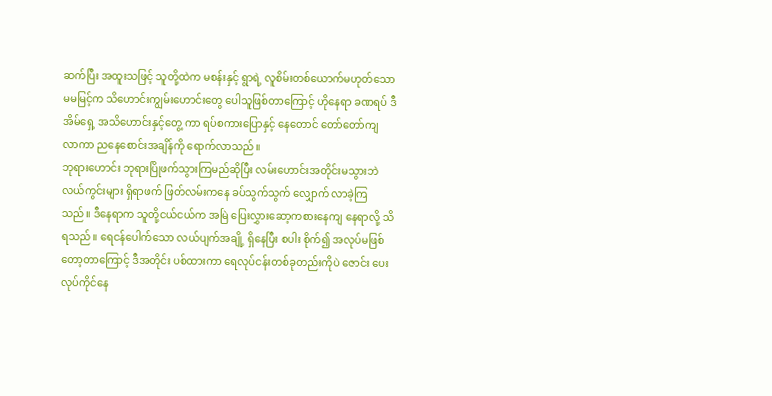ဆက်ပြီး အထူးသဖြင့် သူတို့ထဲက မစန်းနှင့် ရွာရဲ့ လူစိမ်းတစ်ယောက်မဟုတ်သော မမမြင့်က သိဟောင်းကျွမ်းဟောင်းတွေ ပေါသူဖြစ်တာကြောင့် ဟိုနေရာ ခဏရပ် ဒီအိမ်ရှေ့ အသိဟောင်းနှင့်တွေ့ ကာ ရပ်စကားပြောနှင့် နေတောင် တော်တော်ကျ လာကာ ညနေစောင်းအချိန်ကို ရောက်လာသည်။
ဘုရားဟောင်း ဘုရားပြိုဖက်သွားကြမည်ဆိုပြီး လမ်းဟောင်းအတိုင်းမသွားဘဲ လယ်ကွင်းများ ရှိရာဖက် ဖြတ်လမ်းကနေ ခပ်သွက်သွက် လျှောက် လာခဲ့ကြသည်။ ဒီနေရာက သူတို့ငယ်ငယ်က အမြဲ ပြေးလွှားဆော့ကစားနေကျ နေရာလို့ သိရသည်။ ရေငန်ပေါက်သော လယ်ပျက်အချို့ ရှိနေပြီး စပါး စိုက်၍ အလုပ်မဖြစ်တော့တာကြောင့် ဒီအတိုင်း ပစ်ထားကာ ရေလုပ်ငန်းတစ်ခုတည်းကိုပဲ ဇောင်း ပေး လုပ်ကိုင်နေ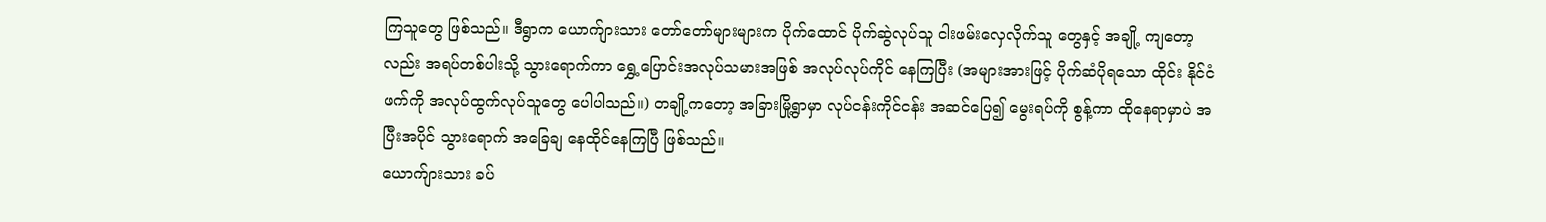ကြသူတွေ ဖြစ်သည်။ ဒီရွာက ယောက်ျားသား တော်တော်များများက ပိုက်ထောင် ပိုက်ဆွဲလုပ်သူ ငါးဖမ်းလှေလိုက်သူ တွေနှင့် အချို့ ကျတော့လည်း အရပ်တစ်ပါးသို့ သွားရောက်ကာ ရွှေ့ပြောင်းအလုပ်သမားအဖြစ် အလုပ်လုပ်ကိုင် နေကြပြီး (အများအားဖြင့် ပိုက်ဆံပိုရသော ထိုင်း နိုင်ငံဖက်ကို အလုပ်ထွက်လုပ်သူတွေ ပေါပါသည်။) တချို့ကတော့ အခြားမြို့ရွာမှာ လုပ်ငန်းကိုင်ငန်း အဆင်ပြေ၍ မွေးရပ်ကို စွန့်ကာ ထိုနေရာမှာပဲ အပြီးအပိုင် သွားရောက် အခြေချ နေထိုင်နေကြပြီ ဖြစ်သည်။
ယောက်ျားသား ခပ်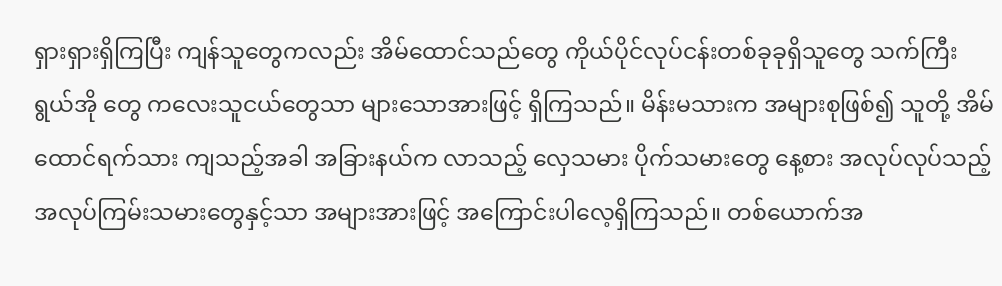ရှားရှားရှိကြပြီး ကျန်သူတွေကလည်း အိမ်ထောင်သည်တွေ ကိုယ်ပိုင်လုပ်ငန်းတစ်ခုခုရှိသူတွေ သက်ကြီးရွယ်အို တွေ ကလေးသူငယ်တွေသာ များသောအားဖြင့် ရှိကြသည်။ မိန်းမသားက အများစုဖြစ်၍ သူတို့ အိမ်ထောင်ရက်သား ကျသည့်အခါ အခြားနယ်က လာသည့် လှေသမား ပိုက်သမားတွေ နေ့စား အလုပ်လုပ်သည့် အလုပ်ကြမ်းသမားတွေနှင့်သာ အများအားဖြင့် အကြောင်းပါလေ့ရှိကြသည်။ တစ်ယောက်အ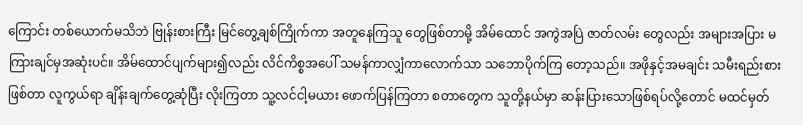ကြောင်း တစ်ယောက်မသိဘဲ ဗြုန်းစားကြီး မြင်တွေ့ချစ်ကြိုက်ကာ အတူနေကြသူ တွေဖြစ်တာမို့ အိမ်ထောင် အကွဲအပြဲ ဇာတ်လမ်း တွေလည်း အများအပြား မကြားချင်မှအဆုံးပင်။ အိမ်ထောင်ပျက်များ၍လည်း လိင်ကိစ္စအပေါ် သမန်ကာလျှံကာလောက်သာ သဘောပိုက်ကြ တော့သည်။ အဖိုနှင့်အမချင်း သမီးရည်းစား ဖြစ်တာ လူကွယ်ရာ ချိန်းချက်တွေ့ဆုံပြီး လိုးကြတာ သူ့လင်ငါ့မယား ဖောက်ပြန်ကြတာ စတာတွေက သူတို့နယ်မှာ ဆန်းပြားသောဖြစ်ရပ်လို့တောင် မထင်မှတ်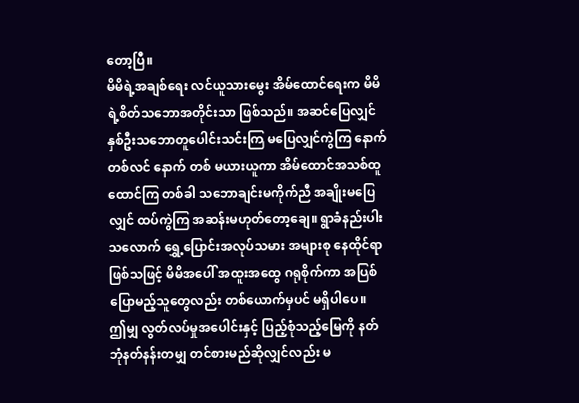တော့ပြီ။
မိမိရဲ့အချစ်ရေး လင်ယူသားမွေး အိမ်ထောင်ရေးက မိမိရဲ့စိတ်သဘောအတိုင်းသာ ဖြစ်သည်။ အဆင်ပြေလျှင် နှစ်ဦးသဘောတူပေါင်းသင်းကြ မပြေလျှင်ကွဲကြ နောက်တစ်လင် နောက် တစ် မယားယူကာ အိမ်ထောင်အသစ်ထူထောင်ကြ တစ်ခါ သဘောချင်းမကိုက်ညီ အချိုးမပြေလျှင် ထပ်ကွဲကြ အဆန်းမဟုတ်တော့ချေ။ ရွာခံနည်းပါး သလောက် ရွှေ့ပြောင်းအလုပ်သမား အများစု နေထိုင်ရာ ဖြစ်သဖြင့် မိမိအပေါ် အထူးအထွေ ဂရုစိုက်ကာ အပြစ်ပြောမည့်သူတွေလည်း တစ်ယောက်မှပင် မရှိပါပေ။
ဤမျှ လွတ်လပ်မှုအပေါင်းနှင့် ပြည့်စုံသည့်မြေကို နတ်ဘုံနတ်နန်းတမျှ တင်စားမည်ဆိုလျှင်လည်း မ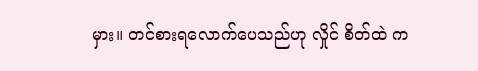မှား။ တင်စားရလောက်ပေသည်ဟု လှိုင် စိတ်ထဲ က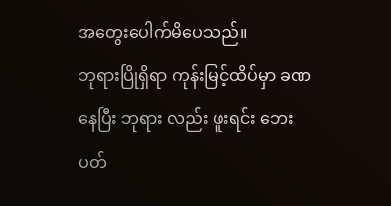အတွေးပေါက်မိပေသည်။
ဘုရားပြိုရှိရာ ကုန်းမြင့်ထိပ်မှာ ခဏနေပြီး ဘုရား လည်း ဖူးရင်း ဘေးပတ်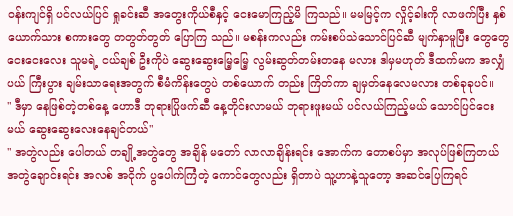ဝန်းကျင်ရှိ ပင်လယ်ပြင် ရှုခင်းဆီ အတွေးကိုယ်စီနှင့် ငေးမောကြည့်မိ ကြသည်။ မမမြင့်က လှိုင့်ခါးကို လာဖက်ပြီး နှစ်ယောက်သား စကားတွေ တတွတ်တွတ် ပြောကြ သည်။ မစန်းကလည်း ကမ်းစပ်သဲသောင်ပြင်ဆီ မျက်နှာမူပြီး တွေတွေငေးငေးလေး သူမရဲ့ ငယ်ချစ် ဦးကိုပဲ ဆွေးဆွေးမြေ့မြေ့ လွမ်းဆွတ်တမ်းတနေ မလား ဒါမှမဟုတ် ဒီထက်မက အလျှံပယ် ကြီးပွား ချမ်းသာရေးအတွက် စီမံကိန်းတွေပဲ တစ်ယောက် တည်း ကြိတ်ကာ ချမှတ်နေလေမလား တစ်ခုခုပင်။
" ဒီမှာ နေဖြစ်တဲ့တစ်နေ့ ဟောဒီ ဘုရားပြိုဖက်ဆီ နေ့တိုင်းလာမယ် ဘုရားဖူးမယ် ပင်လယ်ကြည့်မယ် သောင်ပြင်ငေးမယ် ဆွေးဆွေးလေးနေချင်တယ်"
" အတွဲလည်း ပေါတယ် တချို့အတွဲတွေ အချိန် မတော် လာလာချိန်းရင်း အောက်က တောစပ်မှာ အလုပ်ဖြစ်ကြတယ် အတွဲချောင်းရင်း အလစ် အငိုက် ပွပေါက်ကြံတဲ့ ကောင်တွေလည်း ရှိတာပဲ သူ့ဟာနဲ့သူတော့ အဆင်ပြေကြရင်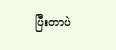ပြီးတာပဲ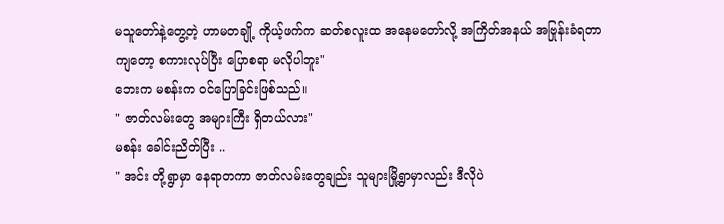မသူတော်နဲ့တွေ့တဲ့ ဟာမတချို့ ကိုယ့်ဖက်က ဆတ်စလူးထ အနေမတော်လို့ အကြိတ်အနယ် အဗြုန်းခံရတာကျတော့ စကားလုပ်ပြီး ပြောစရာ မလိုပါဘူး"
ဘေးက မစန်းက ဝင်ပြောခြင်းဖြစ်သည်။
" ဇာတ်လမ်းတွေ အများကြီး ရှိတယ်လား"
မစန်း ခေါင်းညိတ်ပြီး ..
" အင်း တို့ရွာမှာ နေရာတကာ ဇာတ်လမ်းတွေချည်း သူများမြို့ရွာမှာလည်း ဒီလိုပဲ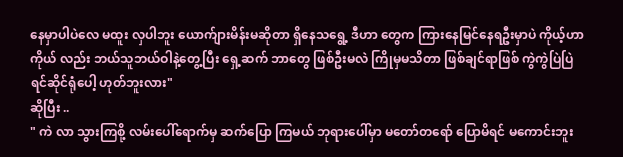နေမှာပါပဲလေ မထူး လှပါဘူး ယောက်ျားမိန်းမဆိုတာ ရှိနေသရွေ့ ဒီဟာ တွေက ကြားနေမြင်နေရဦးမှာပဲ ကိုယ့်ဟာကိုယ် လည်း ဘယ်သူဘယ်ဝါနဲ့တွေ့ပြီး ရှေ့ဆက် ဘာတွေ ဖြစ်ဦးမလဲ ကြိုမှမသိတာ ဖြစ်ချင်ရာဖြစ် ကွဲကွဲပြဲပြဲ ရင်ဆိုင်ရုံပေါ့ ဟုတ်ဘူးလား"
ဆိုပြီး ..
" ကဲ လာ သွားကြစို့ လမ်းပေါ်ရောက်မှ ဆက်ပြော ကြမယ် ဘုရားပေါ်မှာ မတော်တရော် ပြောမိရင် မကောင်းဘူး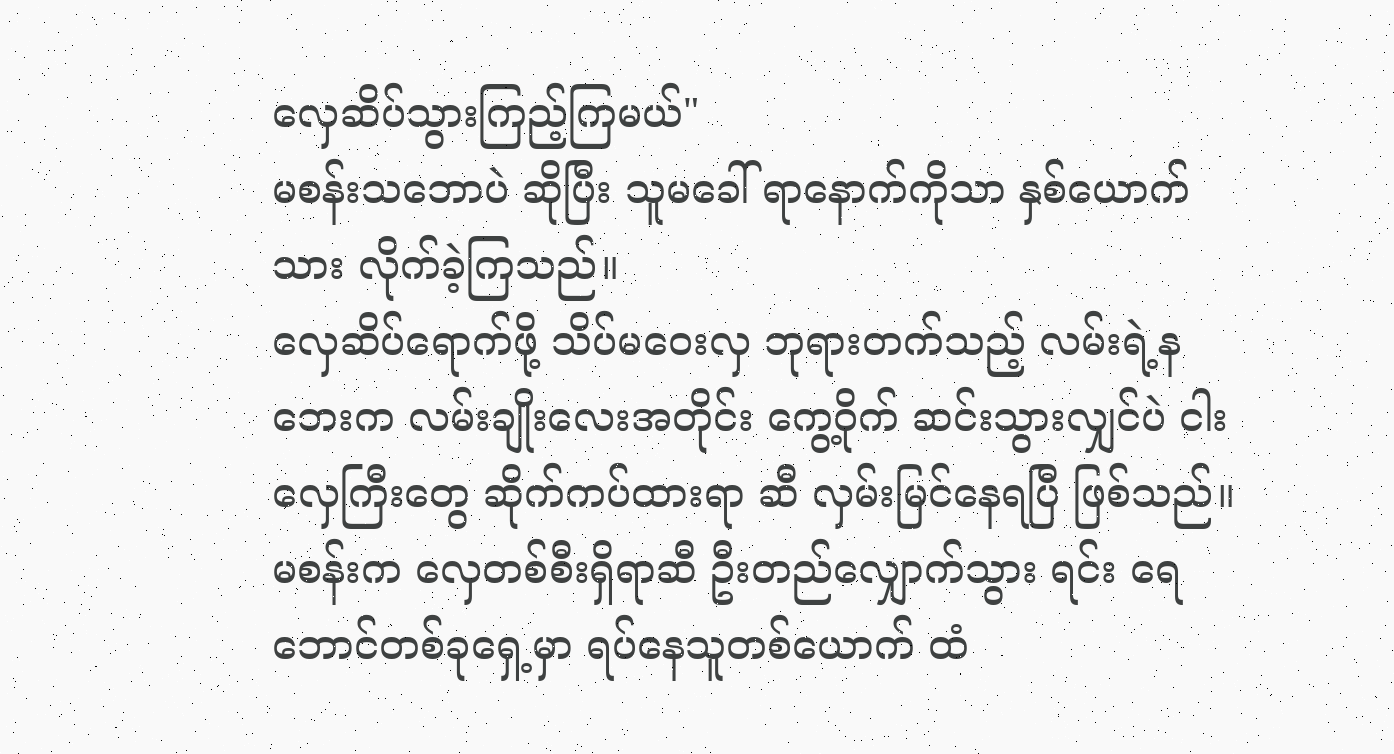လှေဆိပ်သွားကြည့်ကြမယ်"
မစန်းသဘောပဲ ဆိုပြီး သူမခေါ် ရာနောက်ကိုသာ နှစ်ယောက်သား လိုက်ခဲ့ကြသည်။
လှေဆိပ်ရောက်ဖို့ သိပ်မဝေးလှ ဘုရားတက်သည့် လမ်းရဲ့နဘေးက လမ်းချိုးလေးအတိုင်း ကွေ့ဝိုက် ဆင်းသွားလျှင်ပဲ ငါးလှေကြီးတွေ ဆိုက်ကပ်ထားရာ ဆီ လှမ်းမြင်နေရပြီ ဖြစ်သည်။
မစန်းက လှေတစ်စီးရှိရာဆီ ဦးတည်လျှောက်သွား ရင်း ရေဘောင်တစ်ခုရှေ့မှာ ရပ်နေသူတစ်ယောက် ထံ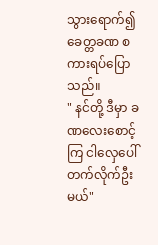သွားရောက်၍ ခေတ္တခဏ စကားရပ်ပြောသည်။
" နင်တို့ ဒီမှာ ခဏလေးစောင့်ကြ ငါလှေပေါ် တက်လိုက်ဦးမယ်"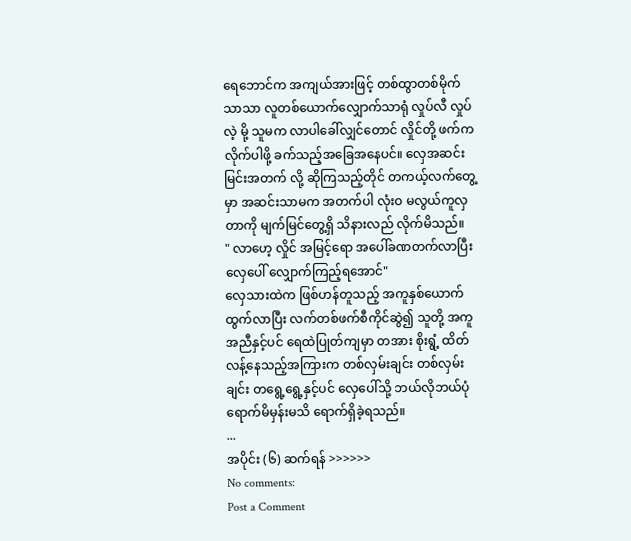ရေဘောင်က အကျယ်အားဖြင့် တစ်ထွာတစ်မိုက် သာသာ လူတစ်ယောက်လျှောက်သာရုံ လှုပ်လီ လှုပ်လဲ့ မို့ သူမက လာပါခေါ်လျှင်တောင် လှိုင်တို့ ဖက်က လိုက်ပါဖို့ ခက်သည့်အခြေအနေပင်။ လှေအဆင်း မြင်းအတက် လို့ ဆိုကြသည့်တိုင် တကယ့်လက်တွေ့မှာ အဆင်းသာမက အတက်ပါ လုံးဝ မလွယ်ကူလှတာကို မျက်မြင်တွေ့ရှိ သိနားလည် လိုက်မိသည်။
" လာဟေ့ လှိုင် အမြင့်ရော အပေါ်ခဏတက်လာပြီး လှေပေါ် လျှောက်ကြည့်ရအောင်"
လှေသားထဲက ဖြစ်ဟန်တူသည့် အကူနှစ်ယောက် ထွက်လာပြီး လက်တစ်ဖက်စီကိုင်ဆွဲ၍ သူတို့ အကူ အညီနှင့်ပင် ရေထဲပြုတ်ကျမှာ တအား စိုးရွံ့ ထိတ်လန့်နေသည့်အကြားက တစ်လှမ်းချင်း တစ်လှမ်းချင်း တရွေ့ရွေ့နှင့်ပင် လှေပေါ်သို့ ဘယ်လိုဘယ်ပုံ ရောက်မိမှန်းမသိ ရောက်ရှိခဲ့ရသည်။
...
အပိုင်း (၆) ဆက်ရန် >>>>>>
No comments:
Post a Comment